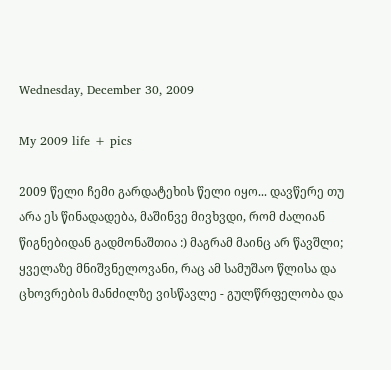Wednesday, December 30, 2009

My 2009 life + pics

2009 წელი ჩემი გარდატეხის წელი იყო... დავწერე თუ არა ეს წინადადება, მაშინვე მივხვდი, რომ ძალიან წიგნებიდან გადმონაშთია :) მაგრამ მაინც არ წავშლი; ყველაზე მნიშვნელოვანი, რაც ამ სამუშაო წლისა და ცხოვრების მანძილზე ვისწავლე - გულწრფელობა და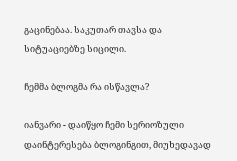გაცინებაა. საკუთარ თავსა და სიტუაციებზე სიცილი.

ჩემმა ბლოგმა რა ისწავლა?

იანვარი - დაიწყო ჩემი სერიოზული დაინტერესება ბლოგინგით, მიუხედავად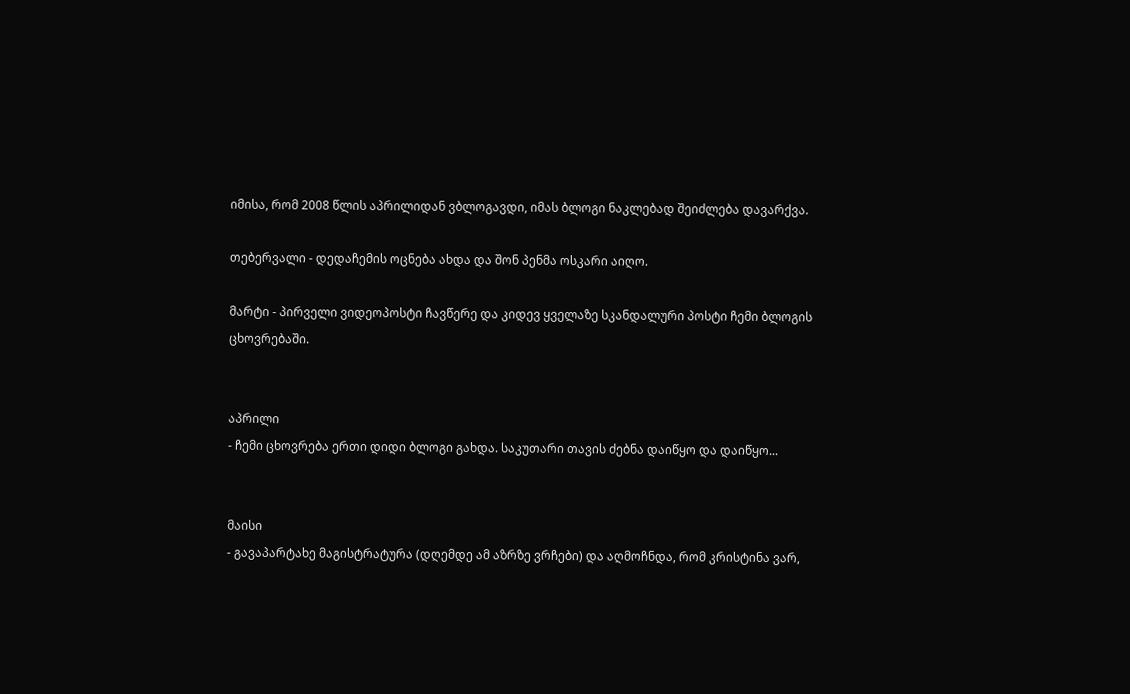იმისა, რომ 2008 წლის აპრილიდან ვბლოგავდი, იმას ბლოგი ნაკლებად შეიძლება დავარქვა.

თებერვალი - დედაჩემის ოცნება ახდა და შონ პენმა ოსკარი აიღო.

მარტი - პირველი ვიდეოპოსტი ჩავწერე და კიდევ ყველაზე სკანდალური პოსტი ჩემი ბლოგის ცხოვრებაში.


აპრილი
- ჩემი ცხოვრება ერთი დიდი ბლოგი გახდა. საკუთარი თავის ძებნა დაიწყო და დაიწყო...


მაისი
- გავაპარტახე მაგისტრატურა (დღემდე ამ აზრზე ვრჩები) და აღმოჩნდა, რომ კრისტინა ვარ,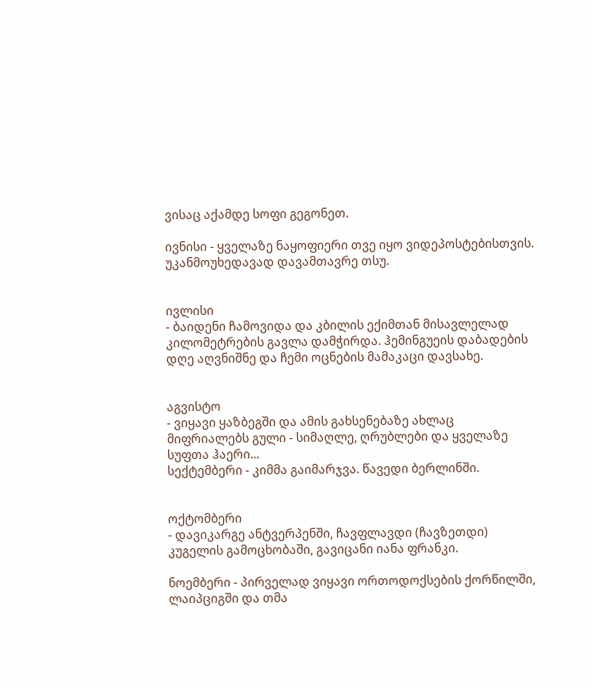ვისაც აქამდე სოფი გეგონეთ.

ივნისი - ყველაზე ნაყოფიერი თვე იყო ვიდეპოსტებისთვის. უკანმოუხედავად დავამთავრე თსუ.


ივლისი
- ბაიდენი ჩამოვიდა და კბილის ექიმთან მისავლელად კილომეტრების გავლა დამჭირდა. ჰემინგუეის დაბადების დღე აღვნიშნე და ჩემი ოცნების მამაკაცი დავსახე.


აგვისტო
- ვიყავი ყაზბეგში და ამის გახსენებაზე ახლაც მიფრიალებს გული - სიმაღლე, ღრუბლები და ყველაზე სუფთა ჰაერი...
სექტემბერი - კიმმა გაიმარჯვა. წავედი ბერლინში.


ოქტომბერი
- დავიკარგე ანტვერპენში, ჩავფლავდი (ჩავზეთდი) კუგელის გამოცხობაში, გავიცანი იანა ფრანკი.

ნოემბერი - პირველად ვიყავი ორთოდოქსების ქორწილში, ლაიპციგში და თმა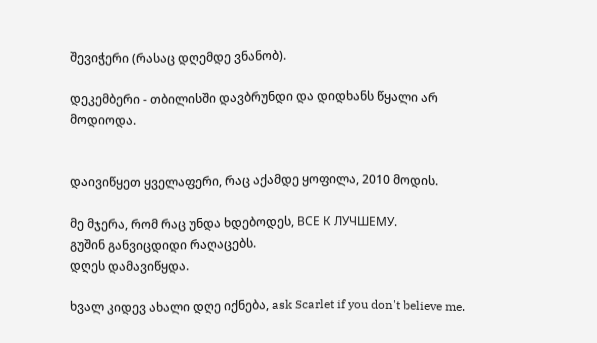შევიჭერი (რასაც დღემდე ვნანობ).

დეკემბერი - თბილისში დავბრუნდი და დიდხანს წყალი არ მოდიოდა.


დაივიწყეთ ყველაფერი, რაც აქამდე ყოფილა, 2010 მოდის.

მე მჯერა, რომ რაც უნდა ხდებოდეს, ВСЕ К ЛУЧШЕМУ.
გუშინ განვიცდიდი რაღაცებს.
დღეს დამავიწყდა.

ხვალ კიდევ ახალი დღე იქნება, ask Scarlet if you don't believe me.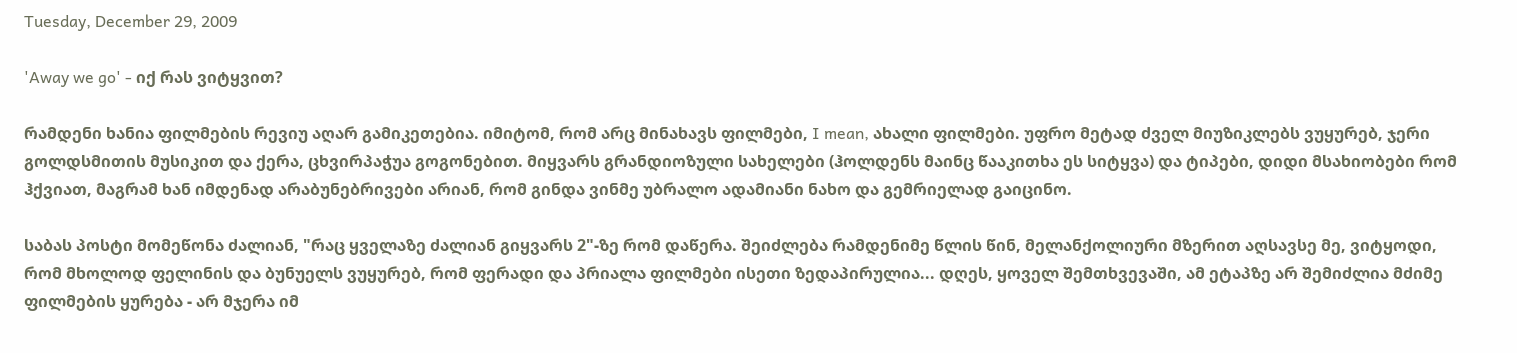Tuesday, December 29, 2009

'Away we go' - იქ რას ვიტყვით?

რამდენი ხანია ფილმების რევიუ აღარ გამიკეთებია. იმიტომ, რომ არც მინახავს ფილმები, I mean, ახალი ფილმები. უფრო მეტად ძველ მიუზიკლებს ვუყურებ, ჯერი გოლდსმითის მუსიკით და ქერა, ცხვირპაჭუა გოგონებით. მიყვარს გრანდიოზული სახელები (ჰოლდენს მაინც წააკითხა ეს სიტყვა) და ტიპები, დიდი მსახიობები რომ ჰქვიათ, მაგრამ ხან იმდენად არაბუნებრივები არიან, რომ გინდა ვინმე უბრალო ადამიანი ნახო და გემრიელად გაიცინო.

საბას პოსტი მომეწონა ძალიან, "რაც ყველაზე ძალიან გიყვარს 2"-ზე რომ დაწერა. შეიძლება რამდენიმე წლის წინ, მელანქოლიური მზერით აღსავსე მე, ვიტყოდი, რომ მხოლოდ ფელინის და ბუნუელს ვუყურებ, რომ ფერადი და პრიალა ფილმები ისეთი ზედაპირულია... დღეს, ყოველ შემთხვევაში, ამ ეტაპზე არ შემიძლია მძიმე ფილმების ყურება - არ მჯერა იმ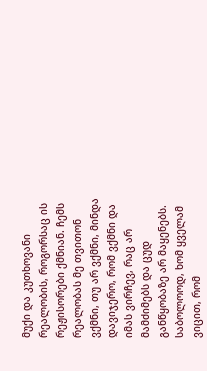მუქი და კუთხოვანი რეალობის, როგორსაც ის რეჟისორები ქმნიან. ჩემს რეალობას მე თვითონ ვქმნი, თუ არ ვქმნი, მინდა დავიჯერო, რომ ვქმნი და იმას ვირჩევ, რაც არ მამძიმებს და ცუდ განწყობაზე არ მაყენებს. საბოლოოდ, ხომ ყველამ ვიცით, რომ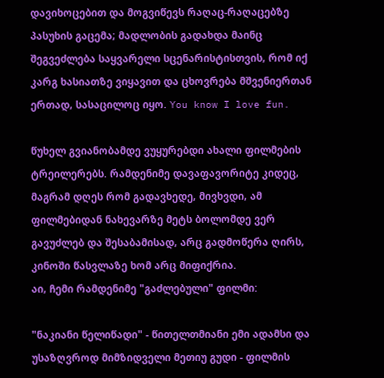დავიხოცებით და მოგვიწევს რაღაც-რაღაცებზე პასუხის გაცემა; მადლობის გადახდა მაინც შეგვეძლება საყვარელი სცენარისტისთვის, რომ იქ კარგ ხასიათზე ვიყავით და ცხოვრება მშვენიერთან ერთად, სასაცილოც იყო. You know I love fun.

წუხელ გვიანობამდე ვუყურებდი ახალი ფილმების ტრეილერებს. რამდენიმე დავაფავორიტე კიდეც, მაგრამ დღეს რომ გადავხედე, მივხვდი, ამ ფილმებიდან ნახევარზე მეტს ბოლომდე ვერ გავუძლებ და შესაბამისად, არც გადმოწერა ღირს, კინოში წასვლაზე ხომ არც მიფიქრია.
აი, ჩემი რამდენიმე "გაძლებული" ფილმი:

"ნაკიანი წელიწადი" - წითელთმიანი ემი ადამსი და უსაზღვროდ მიმზიდველი მეთიუ გუდი - ფილმის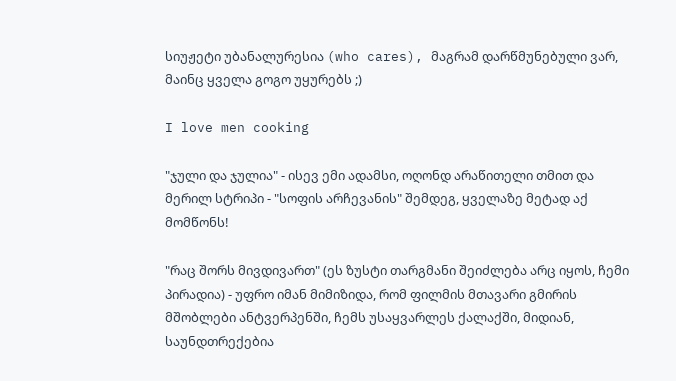სიუჟეტი უბანალურესია (who cares), მაგრამ დარწმუნებული ვარ, მაინც ყველა გოგო უყურებს ;)

I love men cooking

"ჯული და ჯულია" - ისევ ემი ადამსი, ოღონდ არაწითელი თმით და მერილ სტრიპი - "სოფის არჩევანის" შემდეგ, ყველაზე მეტად აქ მომწონს!

"რაც შორს მივდივართ" (ეს ზუსტი თარგმანი შეიძლება არც იყოს, ჩემი პირადია) - უფრო იმან მიმიზიდა, რომ ფილმის მთავარი გმირის მშობლები ანტვერპენში, ჩემს უსაყვარლეს ქალაქში, მიდიან, საუნდთრექებია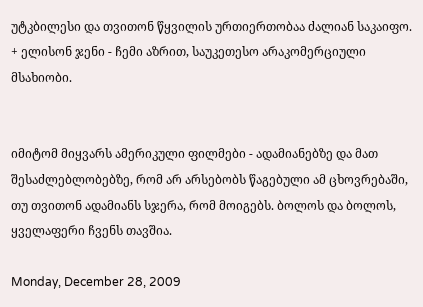უტკბილესი და თვითონ წყვილის ურთიერთობაა ძალიან საკაიფო. + ელისონ ჯენი - ჩემი აზრით, საუკეთესო არაკომერციული მსახიობი.


იმიტომ მიყვარს ამერიკული ფილმები - ადამიანებზე და მათ შესაძლებლობებზე, რომ არ არსებობს წაგებული ამ ცხოვრებაში, თუ თვითონ ადამიანს სჯერა, რომ მოიგებს. ბოლოს და ბოლოს, ყველაფერი ჩვენს თავშია.

Monday, December 28, 2009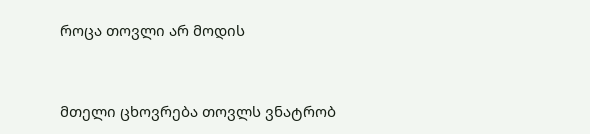როცა თოვლი არ მოდის


მთელი ცხოვრება თოვლს ვნატრობ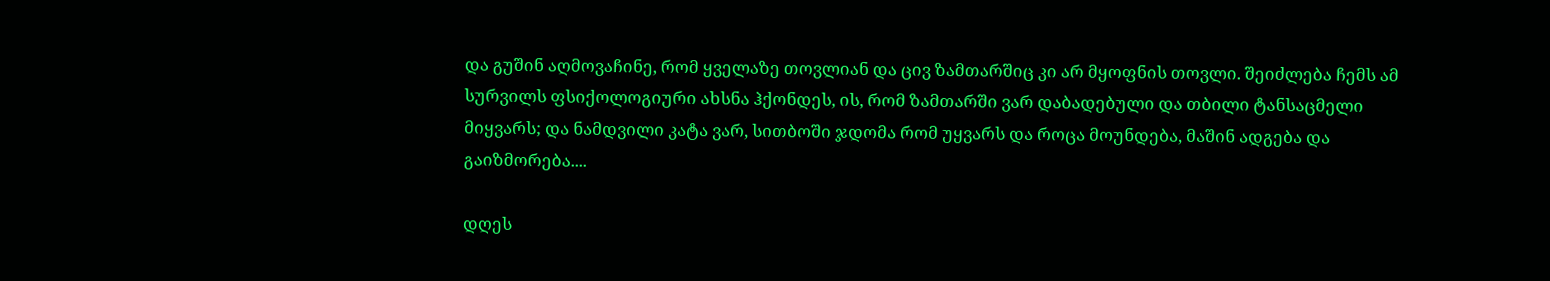და გუშინ აღმოვაჩინე, რომ ყველაზე თოვლიან და ცივ ზამთარშიც კი არ მყოფნის თოვლი. შეიძლება ჩემს ამ სურვილს ფსიქოლოგიური ახსნა ჰქონდეს, ის, რომ ზამთარში ვარ დაბადებული და თბილი ტანსაცმელი მიყვარს; და ნამდვილი კატა ვარ, სითბოში ჯდომა რომ უყვარს და როცა მოუნდება, მაშინ ადგება და გაიზმორება....

დღეს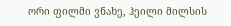ორი ფილმი ვნახე, ჰეილი მილსის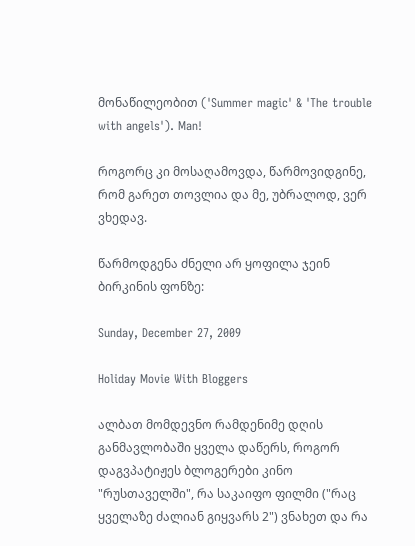მონაწილეობით ('Summer magic' & 'The trouble with angels'). Man!

როგორც კი მოსაღამოვდა, წარმოვიდგინე, რომ გარეთ თოვლია და მე, უბრალოდ, ვერ ვხედავ.

წარმოდგენა ძნელი არ ყოფილა ჯეინ ბირკინის ფონზე:

Sunday, December 27, 2009

Holiday Movie With Bloggers

ალბათ მომდევნო რამდენიმე დღის განმავლობაში ყველა დაწერს, როგორ დაგვპატიჟეს ბლოგერები კინო "რუსთაველში", რა საკაიფო ფილმი ("რაც ყველაზე ძალიან გიყვარს 2") ვნახეთ და რა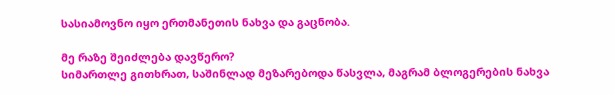სასიამოვნო იყო ერთმანეთის ნახვა და გაცნობა.

მე რაზე შეიძლება დავწერო?
სიმართლე გითხრათ, საშინლად მეზარებოდა წასვლა, მაგრამ ბლოგერების ნახვა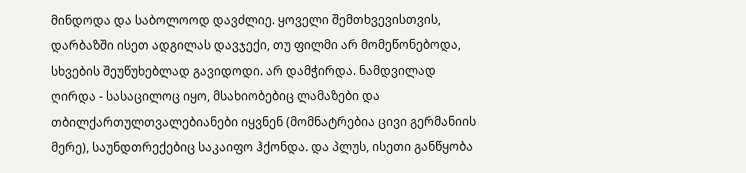მინდოდა და საბოლოოდ დავძლიე. ყოველი შემთხვევისთვის, დარბაზში ისეთ ადგილას დავჯექი, თუ ფილმი არ მომეწონებოდა, სხვების შეუწუხებლად გავიდოდი. არ დამჭირდა. ნამდვილად ღირდა - სასაცილოც იყო, მსახიობებიც ლამაზები და თბილქართულთვალებიანები იყვნენ (მომნატრებია ცივი გერმანიის მერე), საუნდთრექებიც საკაიფო ჰქონდა. და პლუს, ისეთი განწყობა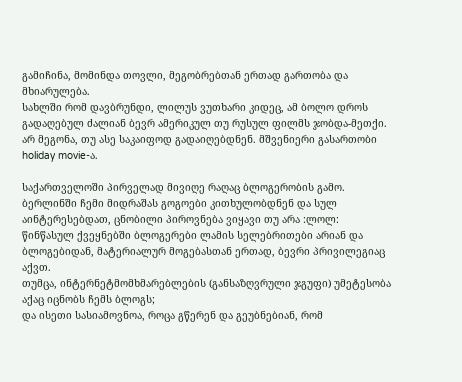გამიჩინა, მომინდა თოვლი, მეგობრებთან ერთად გართობა და მხიარულება.
სახლში რომ დავბრუნდი, ლილუს ვუთხარი კიდეც, ამ ბოლო დროს გადაღებულ ძალიან ბევრ ამერიკულ თუ რუსულ ფილმს ჯობდა-მეთქი. არ მეგონა, თუ ასე საკაიფოდ გადაიღებდნენ. მშვენიერი გასართობი holiday movie-ა.

საქართველოში პირველად მივიღე რაღაც ბლოგერობის გამო. ბერლინში ჩემი მიდრაშას გოგოები კითხულობდნენ და სულ აინტერესებდათ, ცნობილი პიროვნება ვიყავი თუ არა :ლოლ:
წინწასულ ქვეყნებში ბლოგერები ლამის სელებრითები არიან და ბლოგებიდან, მატერიალურ მოგებასთან ერთად, ბევრი პრივილეგიაც აქვთ.
თუმცა, ინტერნეტმომხმარებლების (განსაზღვრული ჯგუფი) უმეტესობა აქაც იცნობს ჩემს ბლოგს;
და ისეთი სასიამოვნოა, როცა გწერენ და გეუბნებიან, რომ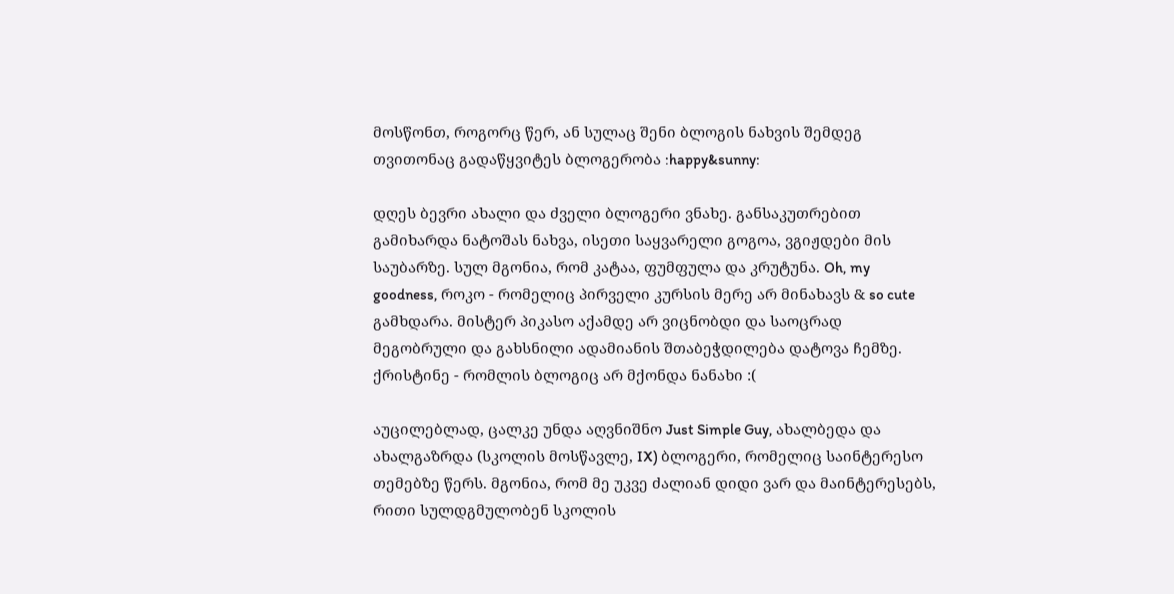მოსწონთ, როგორც წერ, ან სულაც შენი ბლოგის ნახვის შემდეგ თვითონაც გადაწყვიტეს ბლოგერობა :happy&sunny:

დღეს ბევრი ახალი და ძველი ბლოგერი ვნახე. განსაკუთრებით გამიხარდა ნატოშას ნახვა, ისეთი საყვარელი გოგოა, ვგიჟდები მის საუბარზე. სულ მგონია, რომ კატაა, ფუმფულა და კრუტუნა. Oh, my goodness, როკო - რომელიც პირველი კურსის მერე არ მინახავს & so cute გამხდარა. მისტერ პიკასო აქამდე არ ვიცნობდი და საოცრად მეგობრული და გახსნილი ადამიანის შთაბეჭდილება დატოვა ჩემზე. ქრისტინე - რომლის ბლოგიც არ მქონდა ნანახი :(

აუცილებლად, ცალკე უნდა აღვნიშნო Just Simple Guy, ახალბედა და ახალგაზრდა (სკოლის მოსწავლე, IX) ბლოგერი, რომელიც საინტერესო თემებზე წერს. მგონია, რომ მე უკვე ძალიან დიდი ვარ და მაინტერესებს, რითი სულდგმულობენ სკოლის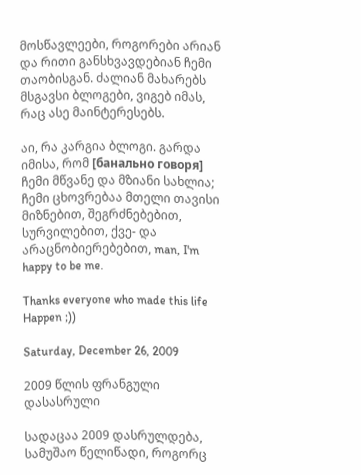მოსწავლეები, როგორები არიან და რითი განსხვავდებიან ჩემი თაობისგან. ძალიან მახარებს მსგავსი ბლოგები, ვიგებ იმას, რაც ასე მაინტერესებს.

აი, რა კარგია ბლოგი. გარდა იმისა, რომ [банально говоря] ჩემი მწვანე და მზიანი სახლია; ჩემი ცხოვრებაა მთელი თავისი მიზნებით, შეგრძნებებით, სურვილებით, ქვე- და არაცნობიერებებით, man, I'm happy to be me.

Thanks everyone who made this life Happen ;))

Saturday, December 26, 2009

2009 წლის ფრანგული დასასრული

სადაცაა 2009 დასრულდება, სამუშაო წელიწადი, როგორც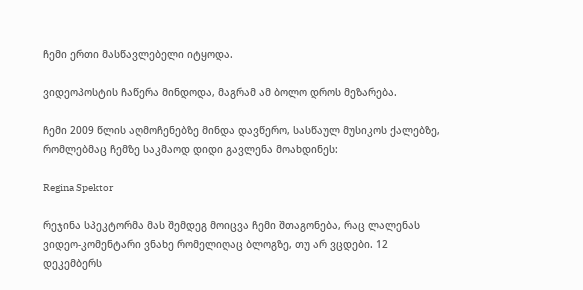ჩემი ერთი მასწავლებელი იტყოდა.

ვიდეოპოსტის ჩაწერა მინდოდა, მაგრამ ამ ბოლო დროს მეზარება.

ჩემი 2009 წლის აღმოჩენებზე მინდა დავწერო, სასწაულ მუსიკოს ქალებზე, რომლებმაც ჩემზე საკმაოდ დიდი გავლენა მოახდინეს:

Regina Spektor

რეჯინა სპეკტორმა მას შემდეგ მოიცვა ჩემი შთაგონება, რაც ლალენას ვიდეო-კომენტარი ვნახე რომელიღაც ბლოგზე, თუ არ ვცდები. 12 დეკემბერს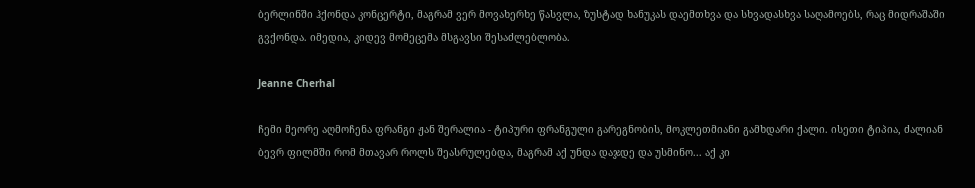ბერლინში ჰქონდა კონცერტი, მაგრამ ვერ მოვახერხე წასვლა, ზუსტად ხანუკას დაემთხვა და სხვადასხვა საღამოებს, რაც მიდრაშაში გვქონდა. იმედია, კიდევ მომეცემა მსგავსი შესაძლებლობა.

Jeanne Cherhal

ჩემი მეორე აღმოჩენა ფრანგი ჟან შერალია - ტიპური ფრანგული გარეგნობის, მოკლეთმიანი გამხდარი ქალი. ისეთი ტიპია, ძალიან ბევრ ფილმში რომ მთავარ როლს შეასრულებდა, მაგრამ აქ უნდა დაჯდე და უსმინო... აქ კი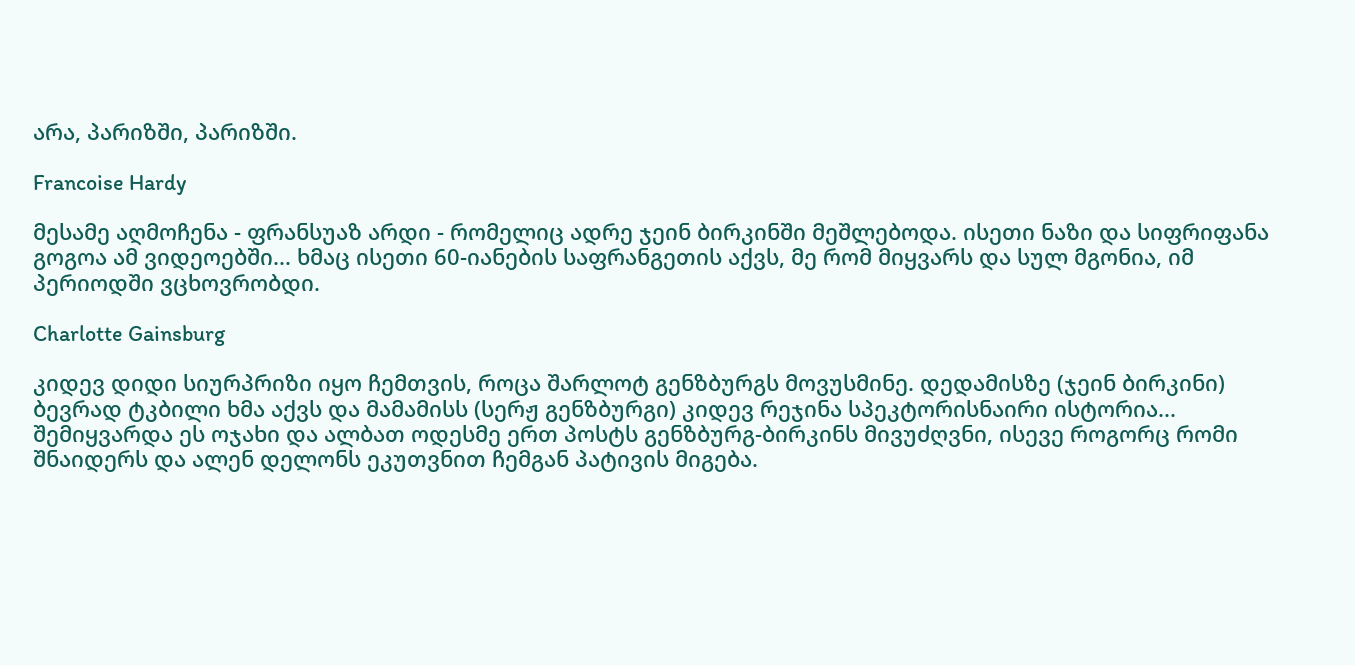არა, პარიზში, პარიზში.

Francoise Hardy

მესამე აღმოჩენა - ფრანსუაზ არდი - რომელიც ადრე ჯეინ ბირკინში მეშლებოდა. ისეთი ნაზი და სიფრიფანა გოგოა ამ ვიდეოებში... ხმაც ისეთი 60-იანების საფრანგეთის აქვს, მე რომ მიყვარს და სულ მგონია, იმ პერიოდში ვცხოვრობდი.

Charlotte Gainsburg

კიდევ დიდი სიურპრიზი იყო ჩემთვის, როცა შარლოტ გენზბურგს მოვუსმინე. დედამისზე (ჯეინ ბირკინი) ბევრად ტკბილი ხმა აქვს და მამამისს (სერჟ გენზბურგი) კიდევ რეჯინა სპეკტორისნაირი ისტორია... შემიყვარდა ეს ოჯახი და ალბათ ოდესმე ერთ პოსტს გენზბურგ-ბირკინს მივუძღვნი, ისევე როგორც რომი შნაიდერს და ალენ დელონს ეკუთვნით ჩემგან პატივის მიგება.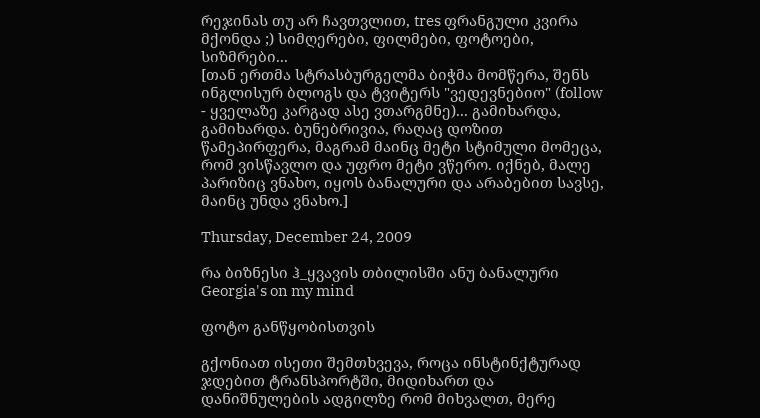რეჯინას თუ არ ჩავთვლით, tres ფრანგული კვირა მქონდა ;) სიმღერები, ფილმები, ფოტოები, სიზმრები...
[თან ერთმა სტრასბურგელმა ბიჭმა მომწერა, შენს ინგლისურ ბლოგს და ტვიტერს "ვედევნებიო" (follow - ყველაზე კარგად ასე ვთარგმნე)... გამიხარდა, გამიხარდა. ბუნებრივია, რაღაც დოზით წამეპირფერა, მაგრამ მაინც მეტი სტიმული მომეცა, რომ ვისწავლო და უფრო მეტი ვწერო. იქნებ, მალე პარიზიც ვნახო, იყოს ბანალური და არაბებით სავსე, მაინც უნდა ვნახო.]

Thursday, December 24, 2009

რა ბიზნესი ჰ_ყვავის თბილისში ანუ ბანალური Georgia's on my mind

ფოტო განწყობისთვის

გქონიათ ისეთი შემთხვევა, როცა ინსტინქტურად ჯდებით ტრანსპორტში, მიდიხართ და დანიშნულების ადგილზე რომ მიხვალთ, მერე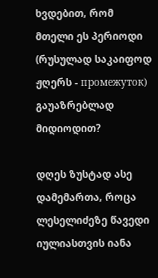ხვდებით, რომ მთელი ეს პერიოდი (რუსულად საკაიფოდ ჟღერს - промежуток) გაუაზრებლად მიდიოდით?

დღეს ზუსტად ასე დამემართა, როცა ლესელიძეზე წავედი იულიასთვის იანა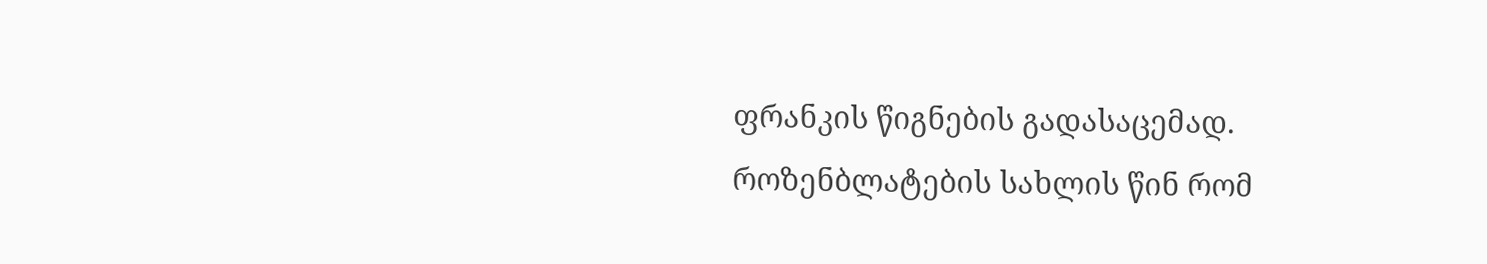ფრანკის წიგნების გადასაცემად.
როზენბლატების სახლის წინ რომ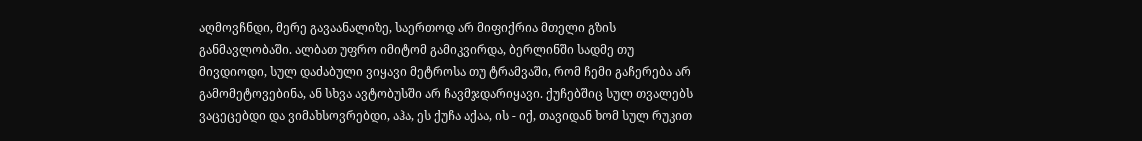აღმოვჩნდი, მერე გავაანალიზე, საერთოდ არ მიფიქრია მთელი გზის განმავლობაში. ალბათ უფრო იმიტომ გამიკვირდა, ბერლინში სადმე თუ მივდიოდი, სულ დაძაბული ვიყავი მეტროსა თუ ტრამვაში, რომ ჩემი გაჩერება არ გამომეტოვებინა, ან სხვა ავტობუსში არ ჩავმჯდარიყავი. ქუჩებშიც სულ თვალებს ვაცეცებდი და ვიმახსოვრებდი, აჰა, ეს ქუჩა აქაა, ის - იქ, თავიდან ხომ სულ რუკით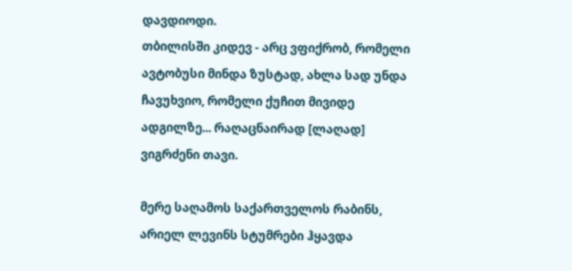დავდიოდი.
თბილისში კიდევ - არც ვფიქრობ, რომელი ავტობუსი მინდა ზუსტად, ახლა სად უნდა ჩავუხვიო, რომელი ქუჩით მივიდე ადგილზე... რაღაცნაირად [ლაღად] ვიგრძენი თავი.

მერე საღამოს საქართველოს რაბინს, არიელ ლევინს სტუმრები ჰყავდა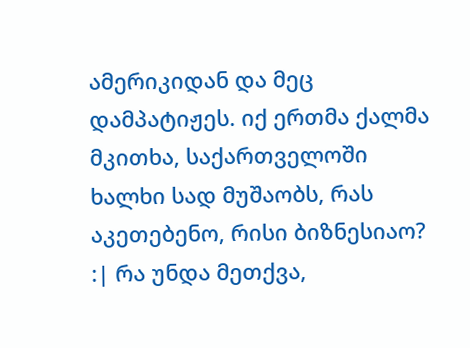ამერიკიდან და მეც დამპატიჟეს. იქ ერთმა ქალმა მკითხა, საქართველოში ხალხი სად მუშაობს, რას აკეთებენო, რისი ბიზნესიაო? :| რა უნდა მეთქვა,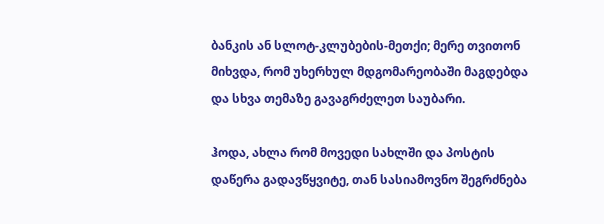ბანკის ან სლოტ-კლუბების-მეთქი; მერე თვითონ მიხვდა, რომ უხერხულ მდგომარეობაში მაგდებდა და სხვა თემაზე გავაგრძელეთ საუბარი.

ჰოდა, ახლა რომ მოვედი სახლში და პოსტის დაწერა გადავწყვიტე, თან სასიამოვნო შეგრძნება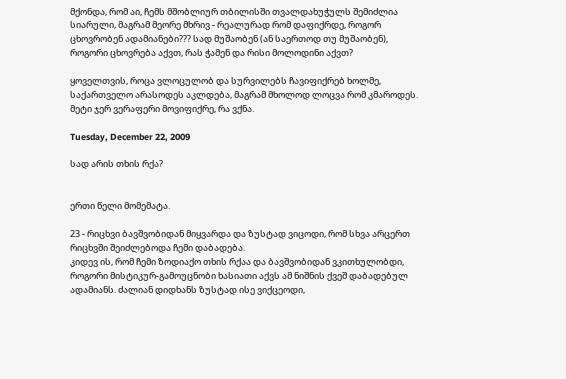მქონდა, რომ აი, ჩემს მშობლიურ თბილისში თვალდახუჭულს შემიძლია სიარული, მაგრამ მეორე მხრივ - რეალურად რომ დაფიქრდე, როგორ ცხოვრობენ ადამიანები??? სად მუშაობენ (ან საერთოდ თუ მუშაობენ), როგორი ცხოვრება აქვთ, რას ჭამენ და რისი მოლოდინი აქვთ?

ყოველთვის, როცა ვლოცულობ და სურვილებს ჩავიფიქრებ ხოლმე, საქართველო არასოდეს აკლდება, მაგრამ მხოლოდ ლოცვა რომ კმაროდეს. მეტი ჯერ ვერაფერი მოვიფიქრე, რა ვქნა.

Tuesday, December 22, 2009

სად არის თხის რქა?


ერთი წელი მომემატა.

23 - რიცხვი ბავშვობიდან მიყვარდა და ზუსტად ვიცოდი, რომ სხვა არცერთ რიცხვში შეიძლებოდა ჩემი დაბადება.
კიდევ ის, რომ ჩემი ზოდიაქო თხის რქაა და ბავშვობიდან ვკითხულობდი, როგორი მისტიკურ-გამოუცნობი ხასიათი აქვს ამ ნიშნის ქვეშ დაბადებულ ადამიანს. ძალიან დიდხანს ზუსტად ისე ვიქცეოდი,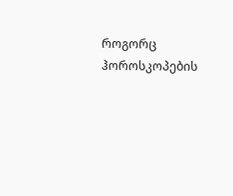როგორც ჰოროსკოპების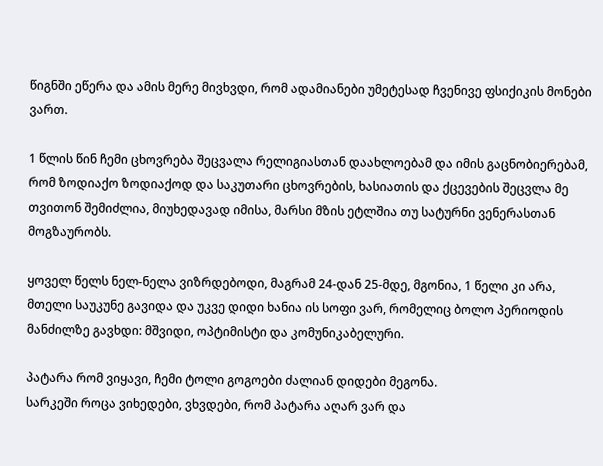წიგნში ეწერა და ამის მერე მივხვდი, რომ ადამიანები უმეტესად ჩვენივე ფსიქიკის მონები ვართ.

1 წლის წინ ჩემი ცხოვრება შეცვალა რელიგიასთან დაახლოებამ და იმის გაცნობიერებამ, რომ ზოდიაქო ზოდიაქოდ და საკუთარი ცხოვრების, ხასიათის და ქცევების შეცვლა მე თვითონ შემიძლია, მიუხედავად იმისა, მარსი მზის ეტლშია თუ სატურნი ვენერასთან მოგზაურობს.

ყოველ წელს ნელ-ნელა ვიზრდებოდი, მაგრამ 24-დან 25-მდე, მგონია, 1 წელი კი არა, მთელი საუკუნე გავიდა და უკვე დიდი ხანია ის სოფი ვარ, რომელიც ბოლო პერიოდის მანძილზე გავხდი: მშვიდი, ოპტიმისტი და კომუნიკაბელური.

პატარა რომ ვიყავი, ჩემი ტოლი გოგოები ძალიან დიდები მეგონა.
სარკეში როცა ვიხედები, ვხვდები, რომ პატარა აღარ ვარ და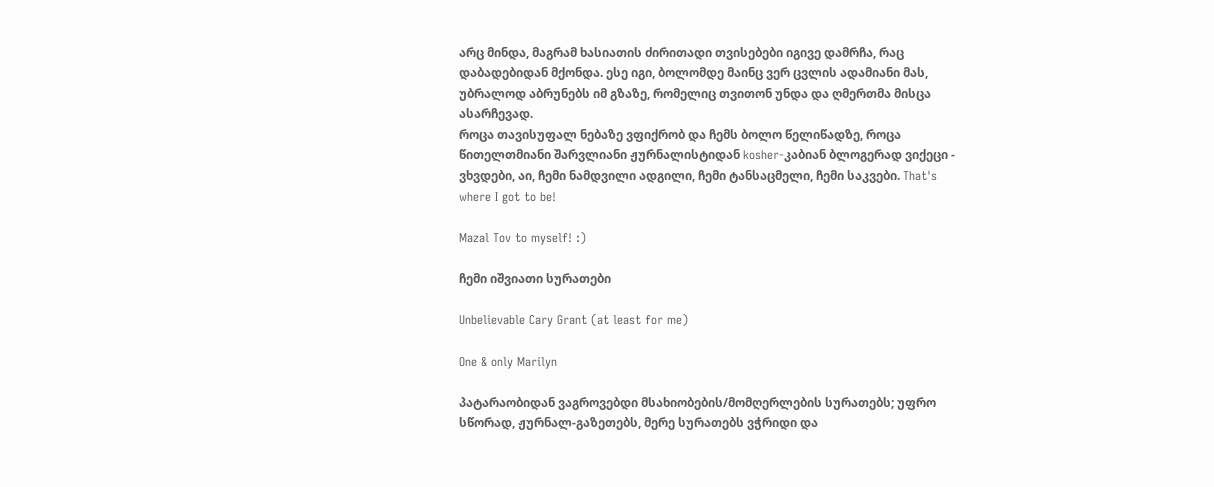არც მინდა, მაგრამ ხასიათის ძირითადი თვისებები იგივე დამრჩა, რაც დაბადებიდან მქონდა. ესე იგი, ბოლომდე მაინც ვერ ცვლის ადამიანი მას, უბრალოდ აბრუნებს იმ გზაზე, რომელიც თვითონ უნდა და ღმერთმა მისცა ასარჩევად.
როცა თავისუფალ ნებაზე ვფიქრობ და ჩემს ბოლო წელიწადზე, როცა წითელთმიანი შარვლიანი ჟურნალისტიდან kosher-კაბიან ბლოგერად ვიქეცი - ვხვდები, აი, ჩემი ნამდვილი ადგილი, ჩემი ტანსაცმელი, ჩემი საკვები. That's where I got to be!

Mazal Tov to myself! :)

ჩემი იშვიათი სურათები

Unbelievable Cary Grant (at least for me)

One & only Marilyn

პატარაობიდან ვაგროვებდი მსახიობების/მომღერლების სურათებს; უფრო სწორად, ჟურნალ-გაზეთებს, მერე სურათებს ვჭრიდი და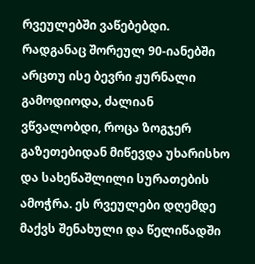რვეულებში ვაწებებდი. რადგანაც შორეულ 90-იანებში არცთუ ისე ბევრი ჟურნალი გამოდიოდა, ძალიან ვწვალობდი, როცა ზოგჯერ გაზეთებიდან მიწევდა უხარისხო და სახეწაშლილი სურათების ამოჭრა. ეს რვეულები დღემდე მაქვს შენახული და წელიწადში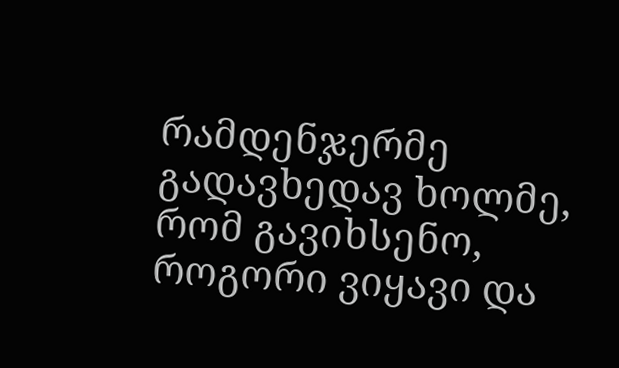რამდენჯერმე გადავხედავ ხოლმე, რომ გავიხსენო, როგორი ვიყავი და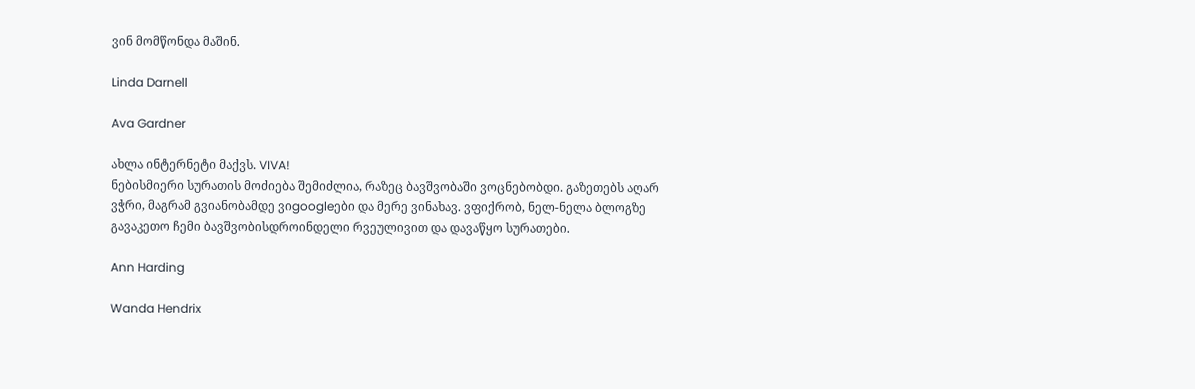ვინ მომწონდა მაშინ.

Linda Darnell

Ava Gardner

ახლა ინტერნეტი მაქვს. VIVA!
ნებისმიერი სურათის მოძიება შემიძლია, რაზეც ბავშვობაში ვოცნებობდი. გაზეთებს აღარ ვჭრი, მაგრამ გვიანობამდე ვიgoogleები და მერე ვინახავ. ვფიქრობ, ნელ-ნელა ბლოგზე გავაკეთო ჩემი ბავშვობისდროინდელი რვეულივით და დავაწყო სურათები.

Ann Harding

Wanda Hendrix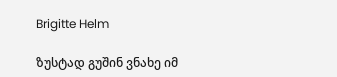Brigitte Helm

ზუსტად გუშინ ვნახე იმ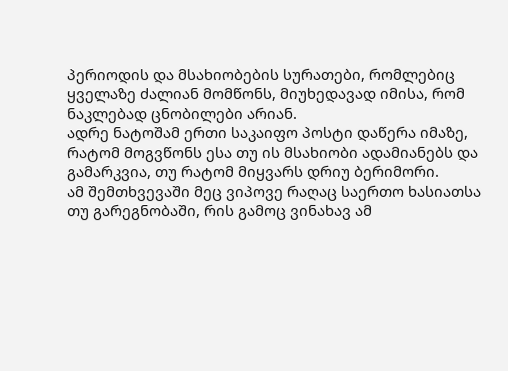პერიოდის და მსახიობების სურათები, რომლებიც ყველაზე ძალიან მომწონს, მიუხედავად იმისა, რომ ნაკლებად ცნობილები არიან.
ადრე ნატოშამ ერთი საკაიფო პოსტი დაწერა იმაზე, რატომ მოგვწონს ესა თუ ის მსახიობი ადამიანებს და გამარკვია, თუ რატომ მიყვარს დრიუ ბერიმორი.
ამ შემთხვევაში მეც ვიპოვე რაღაც საერთო ხასიათსა თუ გარეგნობაში, რის გამოც ვინახავ ამ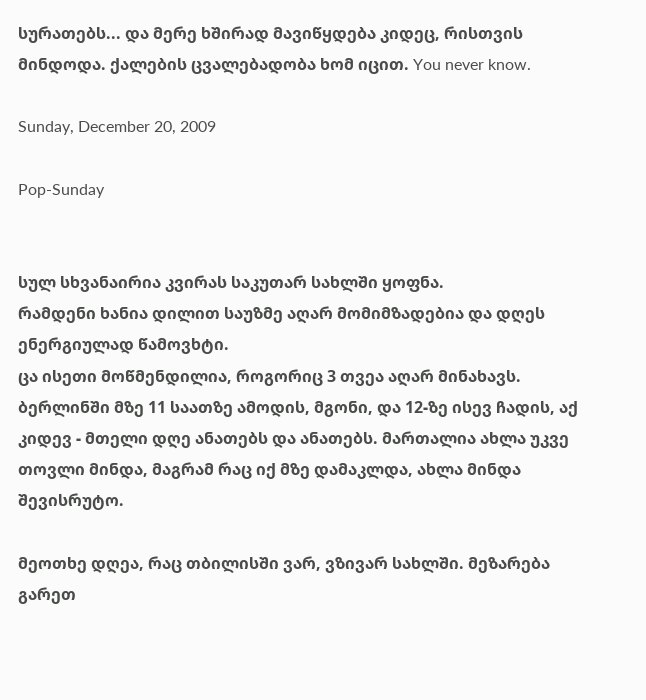სურათებს... და მერე ხშირად მავიწყდება კიდეც, რისთვის მინდოდა. ქალების ცვალებადობა ხომ იცით. You never know.

Sunday, December 20, 2009

Pop-Sunday


სულ სხვანაირია კვირას საკუთარ სახლში ყოფნა.
რამდენი ხანია დილით საუზმე აღარ მომიმზადებია და დღეს ენერგიულად წამოვხტი.
ცა ისეთი მოწმენდილია, როგორიც 3 თვეა აღარ მინახავს. ბერლინში მზე 11 საათზე ამოდის, მგონი, და 12-ზე ისევ ჩადის, აქ კიდევ - მთელი დღე ანათებს და ანათებს. მართალია ახლა უკვე თოვლი მინდა, მაგრამ რაც იქ მზე დამაკლდა, ახლა მინდა შევისრუტო.

მეოთხე დღეა, რაც თბილისში ვარ, ვზივარ სახლში. მეზარება გარეთ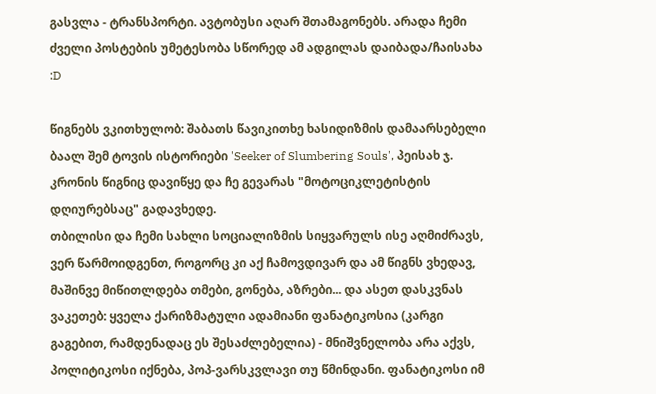გასვლა - ტრანსპორტი. ავტობუსი აღარ შთამაგონებს. არადა ჩემი ძველი პოსტების უმეტესობა სწორედ ამ ადგილას დაიბადა/ჩაისახა :D

წიგნებს ვკითხულობ: შაბათს წავიკითხე ხასიდიზმის დამაარსებელი ბაალ შემ ტოვის ისტორიები 'Seeker of Slumbering Souls', პეისახ ჯ. კრონის წიგნიც დავიწყე და ჩე გევარას "მოტოციკლეტისტის დღიურებსაც" გადავხედე.
თბილისი და ჩემი სახლი სოციალიზმის სიყვარულს ისე აღმიძრავს, ვერ წარმოიდგენთ, როგორც კი აქ ჩამოვდივარ და ამ წიგნს ვხედავ, მაშინვე მიწითლდება თმები, გონება, აზრები... და ასეთ დასკვნას ვაკეთებ: ყველა ქარიზმატული ადამიანი ფანატიკოსია (კარგი გაგებით, რამდენადაც ეს შესაძლებელია) - მნიშვნელობა არა აქვს, პოლიტიკოსი იქნება, პოპ-ვარსკვლავი თუ წმინდანი. ფანატიკოსი იმ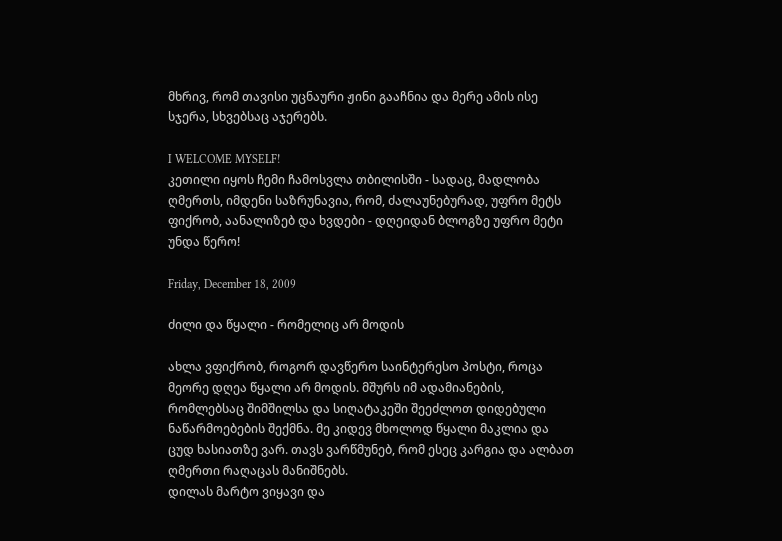მხრივ, რომ თავისი უცნაური ჟინი გააჩნია და მერე ამის ისე სჯერა, სხვებსაც აჯერებს.

I WELCOME MYSELF!
კეთილი იყოს ჩემი ჩამოსვლა თბილისში - სადაც, მადლობა ღმერთს, იმდენი საზრუნავია, რომ, ძალაუნებურად, უფრო მეტს ფიქრობ, აანალიზებ და ხვდები - დღეიდან ბლოგზე უფრო მეტი უნდა წერო!

Friday, December 18, 2009

ძილი და წყალი - რომელიც არ მოდის

ახლა ვფიქრობ, როგორ დავწერო საინტერესო პოსტი, როცა მეორე დღეა წყალი არ მოდის. მშურს იმ ადამიანების, რომლებსაც შიმშილსა და სიღატაკეში შეეძლოთ დიდებული ნაწარმოებების შექმნა. მე კიდევ მხოლოდ წყალი მაკლია და ცუდ ხასიათზე ვარ. თავს ვარწმუნებ, რომ ესეც კარგია და ალბათ ღმერთი რაღაცას მანიშნებს.
დილას მარტო ვიყავი და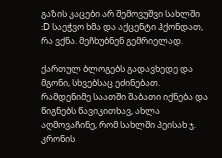გაზის კაცები არ შემოვუშვი სახლში :D საეჭვო ხმა და აქცენტი ჰქონდათ, რა ვქნა. მეჩხუბნენ გემრიელად.

ქართულ ბლოგებს გადავხედე და მგონი, სხვებსაც ეძინებათ.
რამდენიმე საათში შაბათი იქნება და წიგნებს წავიკითხავ, ახლა აღმოვაჩინე, რომ სახლში პეისახ ჯ. კრონის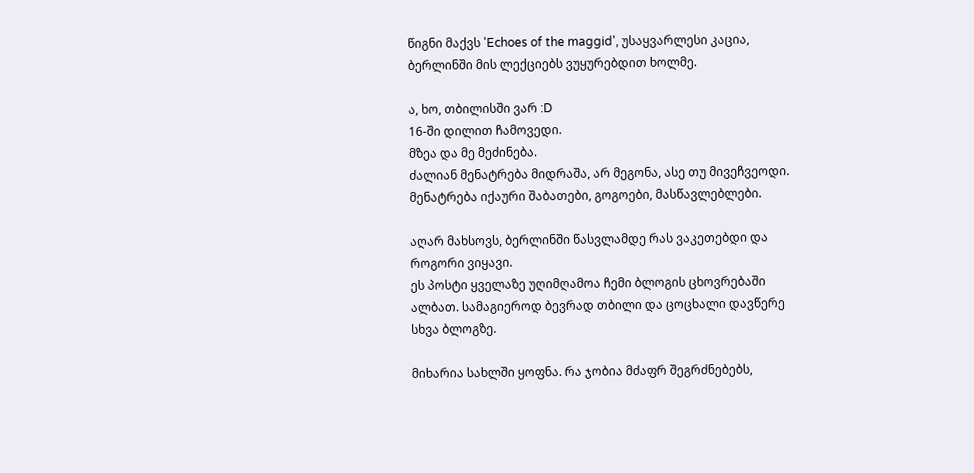წიგნი მაქვს 'Echoes of the maggid', უსაყვარლესი კაცია, ბერლინში მის ლექციებს ვუყურებდით ხოლმე.

ა, ხო, თბილისში ვარ :D
16-ში დილით ჩამოვედი.
მზეა და მე მეძინება.
ძალიან მენატრება მიდრაშა, არ მეგონა, ასე თუ მივეჩვეოდი. მენატრება იქაური შაბათები, გოგოები, მასწავლებლები.

აღარ მახსოვს, ბერლინში წასვლამდე რას ვაკეთებდი და როგორი ვიყავი.
ეს პოსტი ყველაზე უღიმღამოა ჩემი ბლოგის ცხოვრებაში ალბათ. სამაგიეროდ ბევრად თბილი და ცოცხალი დავწერე სხვა ბლოგზე.

მიხარია სახლში ყოფნა. რა ჯობია მძაფრ შეგრძნებებს,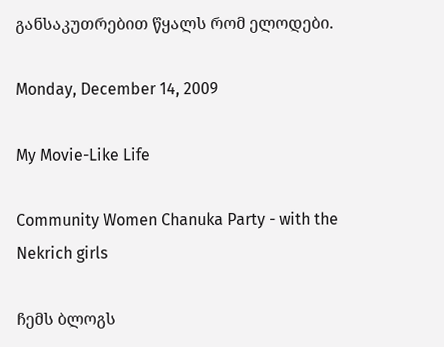განსაკუთრებით წყალს რომ ელოდები.

Monday, December 14, 2009

My Movie-Like Life

Community Women Chanuka Party - with the Nekrich girls

ჩემს ბლოგს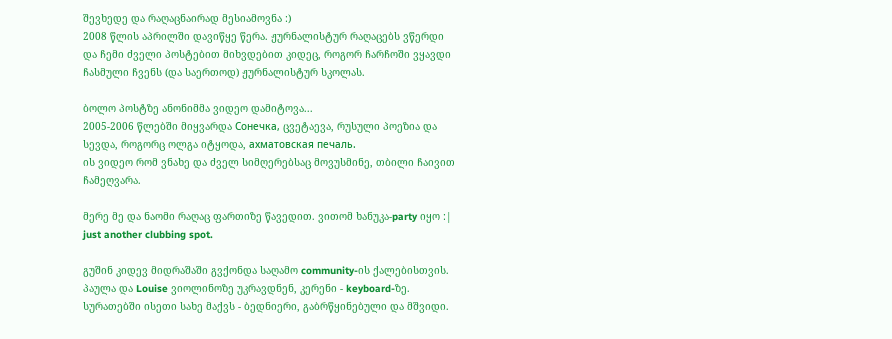შევხედე და რაღაცნაირად მესიამოვნა :)
2008 წლის აპრილში დავიწყე წერა. ჟურნალისტურ რაღაცებს ვწერდი და ჩემი ძველი პოსტებით მიხვდებით კიდეც, როგორ ჩარჩოში ვყავდი ჩასმული ჩვენს (და საერთოდ) ჟურნალისტურ სკოლას.

ბოლო პოსტზე ანონიმმა ვიდეო დამიტოვა...
2005-2006 წლებში მიყვარდა Сонечка, ცვეტაევა, რუსული პოეზია და სევდა, როგორც ოლგა იტყოდა, ахматовская печаль.
ის ვიდეო რომ ვნახე და ძველ სიმღერებსაც მოვუსმინე, თბილი ჩაივით ჩამეღვარა.

მერე მე და ნაომი რაღაც ფართიზე წავედით. ვითომ ხანუკა-party იყო :| just another clubbing spot.

გუშინ კიდევ მიდრაშაში გვქონდა საღამო community-ის ქალებისთვის. პაულა და Louise ვიოლინოზე უკრავდნენ, კერენი - keyboard-ზე.
სურათებში ისეთი სახე მაქვს - ბედნიერი, გაბრწყინებული და მშვიდი.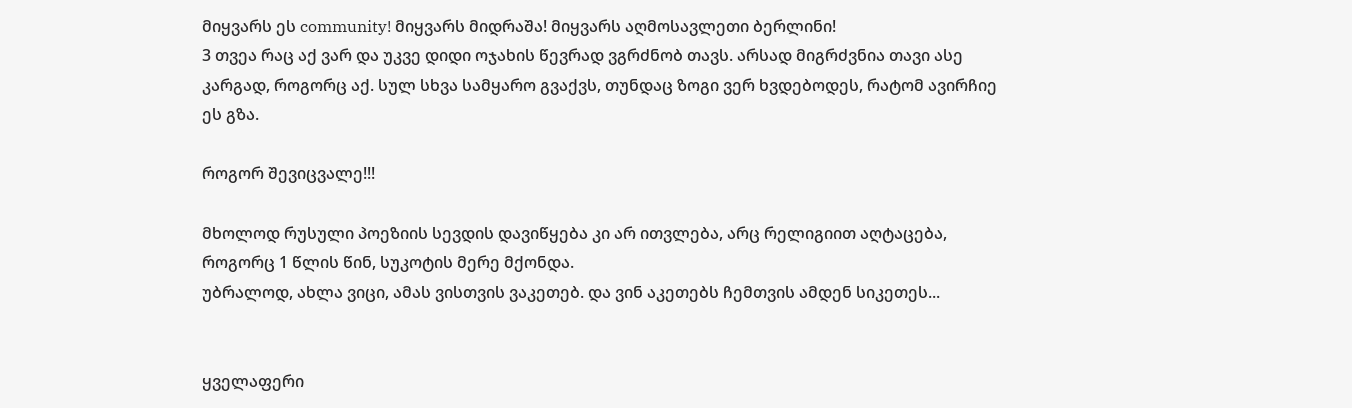მიყვარს ეს community! მიყვარს მიდრაშა! მიყვარს აღმოსავლეთი ბერლინი!
3 თვეა რაც აქ ვარ და უკვე დიდი ოჯახის წევრად ვგრძნობ თავს. არსად მიგრძვნია თავი ასე კარგად, როგორც აქ. სულ სხვა სამყარო გვაქვს, თუნდაც ზოგი ვერ ხვდებოდეს, რატომ ავირჩიე ეს გზა.

როგორ შევიცვალე!!!

მხოლოდ რუსული პოეზიის სევდის დავიწყება კი არ ითვლება, არც რელიგიით აღტაცება, როგორც 1 წლის წინ, სუკოტის მერე მქონდა.
უბრალოდ, ახლა ვიცი, ამას ვისთვის ვაკეთებ. და ვინ აკეთებს ჩემთვის ამდენ სიკეთეს...


ყველაფერი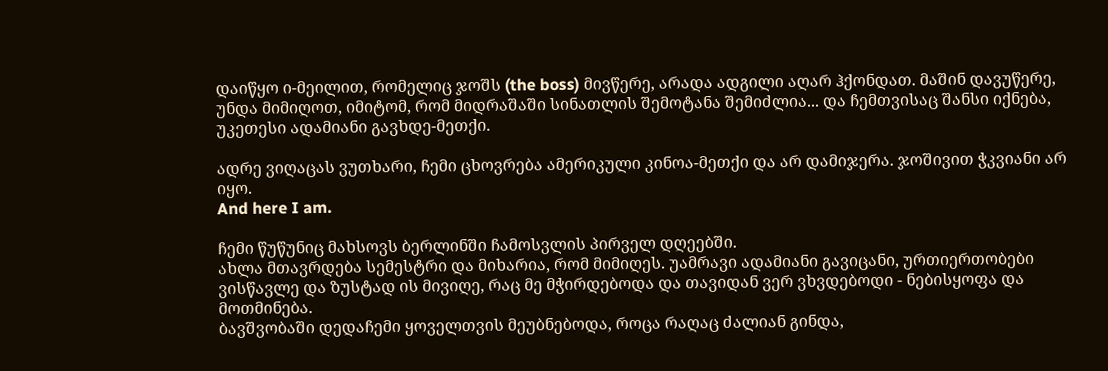დაიწყო ი-მეილით, რომელიც ჯოშს (the boss) მივწერე, არადა ადგილი აღარ ჰქონდათ. მაშინ დავუწერე, უნდა მიმიღოთ, იმიტომ, რომ მიდრაშაში სინათლის შემოტანა შემიძლია... და ჩემთვისაც შანსი იქნება, უკეთესი ადამიანი გავხდე-მეთქი.

ადრე ვიღაცას ვუთხარი, ჩემი ცხოვრება ამერიკული კინოა-მეთქი და არ დამიჯერა. ჯოშივით ჭკვიანი არ იყო.
And here I am.

ჩემი წუწუნიც მახსოვს ბერლინში ჩამოსვლის პირველ დღეებში.
ახლა მთავრდება სემესტრი და მიხარია, რომ მიმიღეს. უამრავი ადამიანი გავიცანი, ურთიერთობები ვისწავლე და ზუსტად ის მივიღე, რაც მე მჭირდებოდა და თავიდან ვერ ვხვდებოდი - ნებისყოფა და მოთმინება.
ბავშვობაში დედაჩემი ყოველთვის მეუბნებოდა, როცა რაღაც ძალიან გინდა,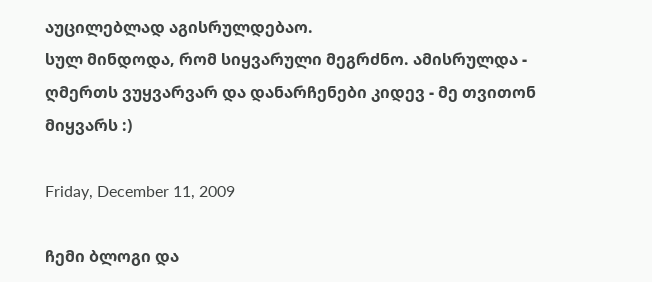აუცილებლად აგისრულდებაო.
სულ მინდოდა, რომ სიყვარული მეგრძნო. ამისრულდა - ღმერთს ვუყვარვარ და დანარჩენები კიდევ - მე თვითონ მიყვარს :)

Friday, December 11, 2009

ჩემი ბლოგი და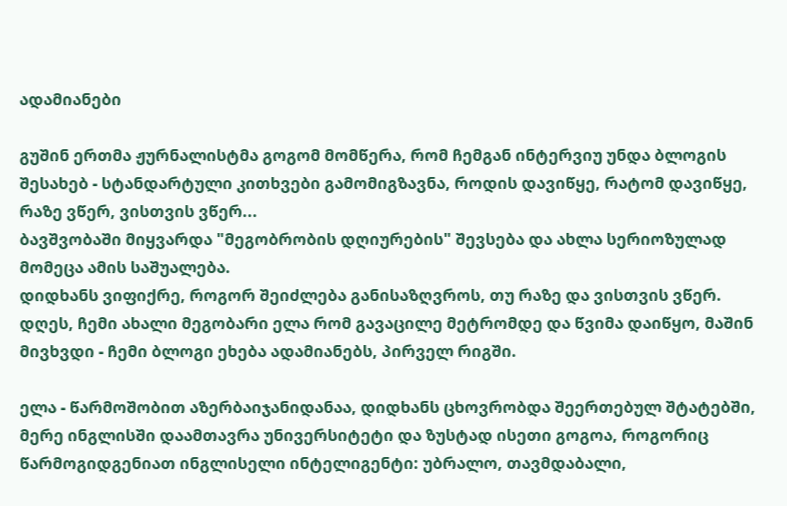ადამიანები

გუშინ ერთმა ჟურნალისტმა გოგომ მომწერა, რომ ჩემგან ინტერვიუ უნდა ბლოგის შესახებ - სტანდარტული კითხვები გამომიგზავნა, როდის დავიწყე, რატომ დავიწყე, რაზე ვწერ, ვისთვის ვწერ...
ბავშვობაში მიყვარდა "მეგობრობის დღიურების" შევსება და ახლა სერიოზულად მომეცა ამის საშუალება.
დიდხანს ვიფიქრე, როგორ შეიძლება განისაზღვროს, თუ რაზე და ვისთვის ვწერ.
დღეს, ჩემი ახალი მეგობარი ელა რომ გავაცილე მეტრომდე და წვიმა დაიწყო, მაშინ მივხვდი - ჩემი ბლოგი ეხება ადამიანებს, პირველ რიგში.

ელა - წარმოშობით აზერბაიჯანიდანაა, დიდხანს ცხოვრობდა შეერთებულ შტატებში, მერე ინგლისში დაამთავრა უნივერსიტეტი და ზუსტად ისეთი გოგოა, როგორიც წარმოგიდგენიათ ინგლისელი ინტელიგენტი: უბრალო, თავმდაბალი,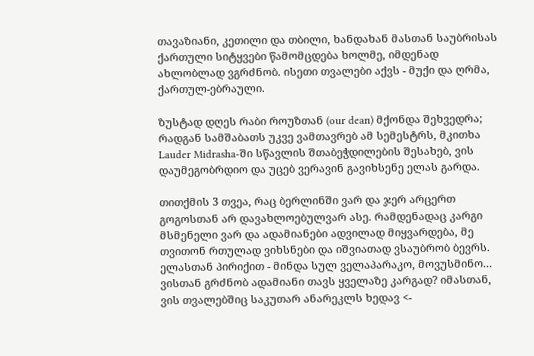თავაზიანი, კეთილი და თბილი, ხანდახან მასთან საუბრისას ქართული სიტყვები წამომცდება ხოლმე, იმდენად ახლობლად ვგრძნობ. ისეთი თვალები აქვს - მუქი და ღრმა, ქართულ-ებრაული.

ზუსტად დღეს რაბი როუზთან (our dean) მქონდა შეხვედრა; რადგან სამშაბათს უკვე ვამთავრებ ამ სემესტრს, მკითხა Lauder Midrasha-ში სწავლის შთაბეჭდილების შესახებ, ვის დაუმეგობრდიო და უცებ ვერავინ გავიხსენე ელას გარდა.

თითქმის 3 თვეა, რაც ბერლინში ვარ და ჯერ არცერთ გოგოსთან არ დავახლოებულვარ ასე. რამდენადაც კარგი მსმენელი ვარ და ადამიანები ადვილად მიყვარდება, მე თვითონ რთულად ვიხსნები და იშვიათად ვსაუბრობ ბევრს. ელასთან პირიქით - მინდა სულ ველაპარაკო, მოვუსმინო...
ვისთან გრძნობ ადამიანი თავს ყველაზე კარგად? იმასთან, ვის თვალებშიც საკუთარ ანარეკლს ხედავ <-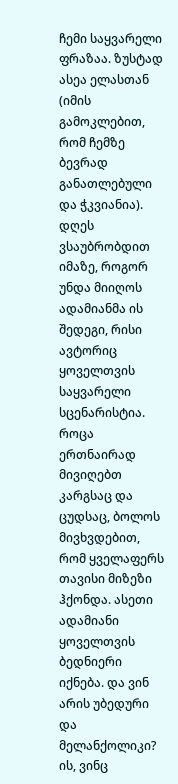ჩემი საყვარელი ფრაზაა. ზუსტად ასეა ელასთან (იმის გამოკლებით, რომ ჩემზე ბევრად განათლებული და ჭკვიანია).
დღეს ვსაუბრობდით იმაზე, როგორ უნდა მიიღოს ადამიანმა ის შედეგი, რისი ავტორიც ყოველთვის საყვარელი სცენარისტია. როცა ერთნაირად მივიღებთ კარგსაც და ცუდსაც, ბოლოს მივხვდებით, რომ ყველაფერს თავისი მიზეზი ჰქონდა. ასეთი ადამიანი ყოველთვის ბედნიერი იქნება. და ვინ არის უბედური და მელანქოლიკი? ის, ვინც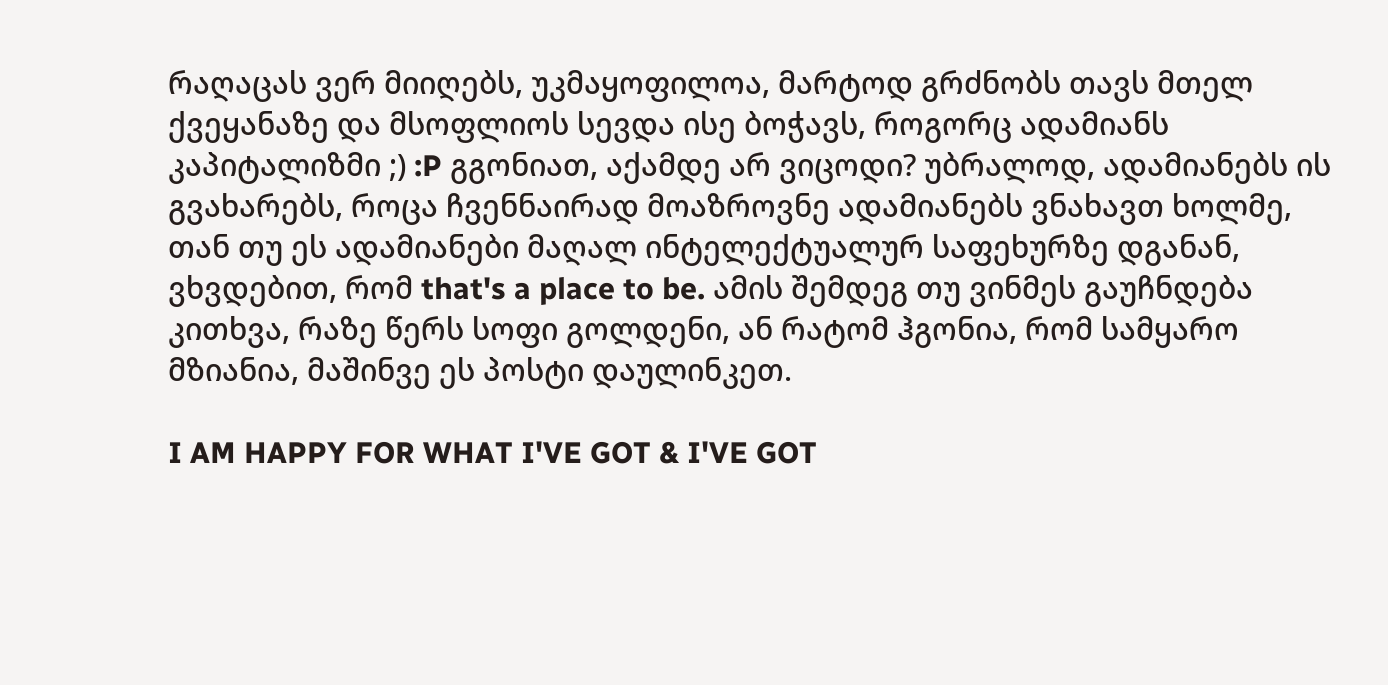რაღაცას ვერ მიიღებს, უკმაყოფილოა, მარტოდ გრძნობს თავს მთელ ქვეყანაზე და მსოფლიოს სევდა ისე ბოჭავს, როგორც ადამიანს კაპიტალიზმი ;) :P გგონიათ, აქამდე არ ვიცოდი? უბრალოდ, ადამიანებს ის გვახარებს, როცა ჩვენნაირად მოაზროვნე ადამიანებს ვნახავთ ხოლმე, თან თუ ეს ადამიანები მაღალ ინტელექტუალურ საფეხურზე დგანან, ვხვდებით, რომ that's a place to be. ამის შემდეგ თუ ვინმეს გაუჩნდება კითხვა, რაზე წერს სოფი გოლდენი, ან რატომ ჰგონია, რომ სამყარო მზიანია, მაშინვე ეს პოსტი დაულინკეთ.

I AM HAPPY FOR WHAT I'VE GOT & I'VE GOT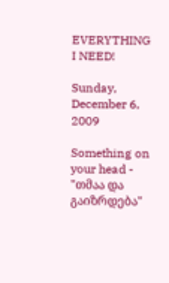EVERYTHING I NEED!

Sunday, December 6, 2009

Something on your head - "თმაა და გაიზრდება"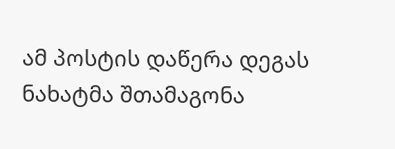ამ პოსტის დაწერა დეგას ნახატმა შთამაგონა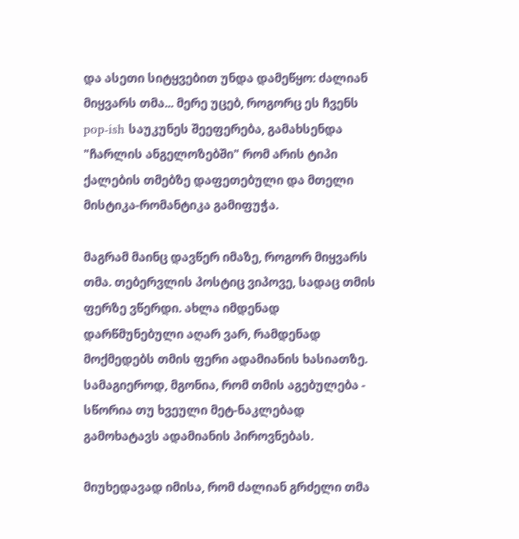და ასეთი სიტყვებით უნდა დამეწყო: ძალიან მიყვარს თმა... მერე უცებ, როგორც ეს ჩვენს pop-ish საუკუნეს შეეფერება, გამახსენდა "ჩარლის ანგელოზებში" რომ არის ტიპი ქალების თმებზე დაფეთებული და მთელი მისტიკა-რომანტიკა გამიფუჭა.

მაგრამ მაინც დავწერ იმაზე, როგორ მიყვარს თმა. თებერვლის პოსტიც ვიპოვე, სადაც თმის ფერზე ვწერდი. ახლა იმდენად დარწმუნებული აღარ ვარ, რამდენად მოქმედებს თმის ფერი ადამიანის ხასიათზე. სამაგიეროდ, მგონია, რომ თმის აგებულება - სწორია თუ ხვეული მეტ-ნაკლებად გამოხატავს ადამიანის პიროვნებას.

მიუხედავად იმისა, რომ ძალიან გრძელი თმა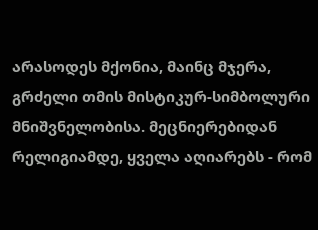არასოდეს მქონია, მაინც მჯერა, გრძელი თმის მისტიკურ-სიმბოლური მნიშვნელობისა. მეცნიერებიდან რელიგიამდე, ყველა აღიარებს - რომ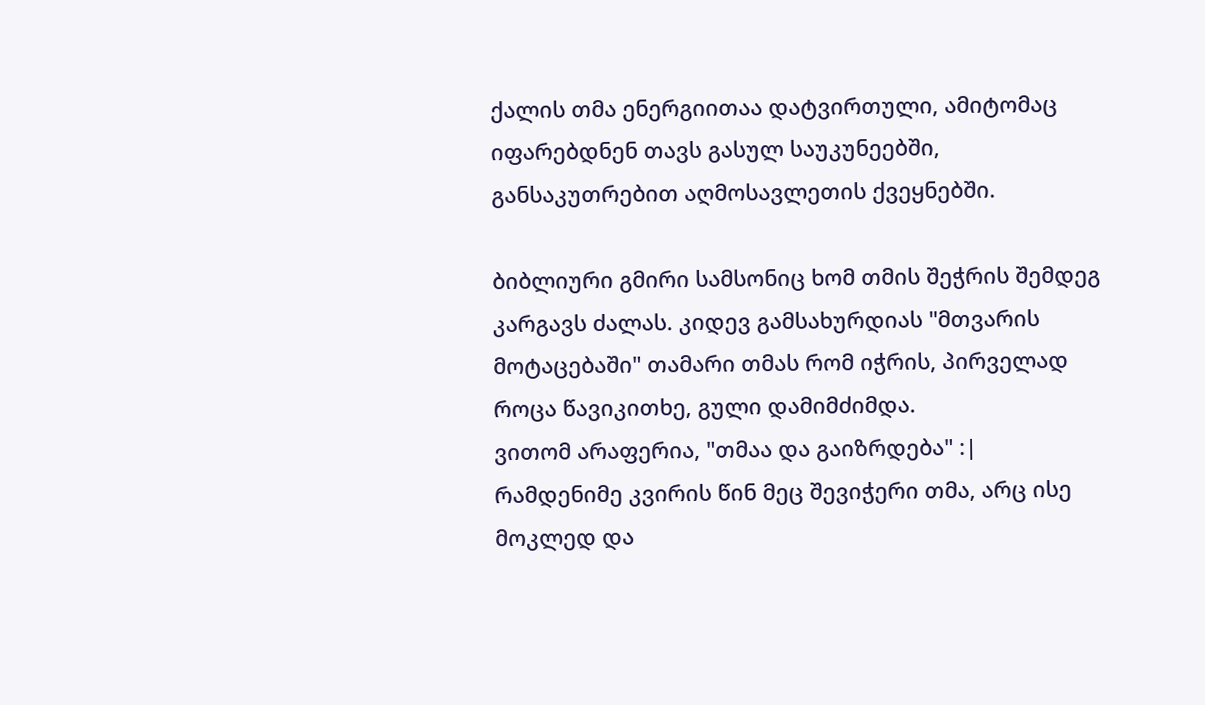ქალის თმა ენერგიითაა დატვირთული, ამიტომაც იფარებდნენ თავს გასულ საუკუნეებში, განსაკუთრებით აღმოსავლეთის ქვეყნებში.

ბიბლიური გმირი სამსონიც ხომ თმის შეჭრის შემდეგ კარგავს ძალას. კიდევ გამსახურდიას "მთვარის მოტაცებაში" თამარი თმას რომ იჭრის, პირველად როცა წავიკითხე, გული დამიმძიმდა.
ვითომ არაფერია, "თმაა და გაიზრდება" :|
რამდენიმე კვირის წინ მეც შევიჭერი თმა, არც ისე მოკლედ და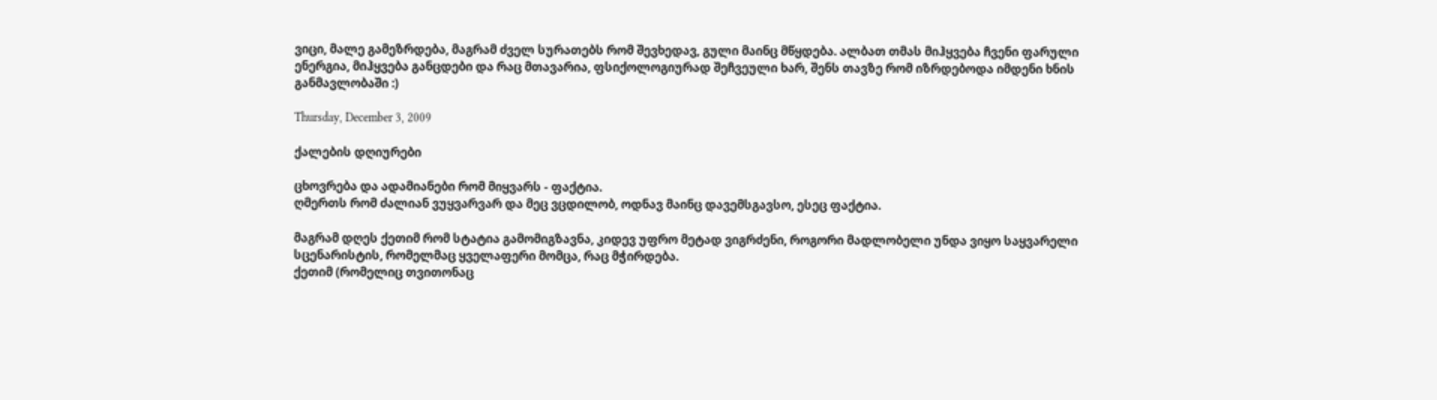ვიცი, მალე გამეზრდება, მაგრამ ძველ სურათებს რომ შევხედავ, გული მაინც მწყდება. ალბათ თმას მიჰყვება ჩვენი ფარული ენერგია, მიჰყვება განცდები და რაც მთავარია, ფსიქოლოგიურად შეჩვეული ხარ, შენს თავზე რომ იზრდებოდა იმდენი ხნის განმავლობაში :)

Thursday, December 3, 2009

ქალების დღიურები

ცხოვრება და ადამიანები რომ მიყვარს - ფაქტია.
ღმერთს რომ ძალიან ვუყვარვარ და მეც ვცდილობ, ოდნავ მაინც დავემსგავსო, ესეც ფაქტია.

მაგრამ დღეს ქეთიმ რომ სტატია გამომიგზავნა, კიდევ უფრო მეტად ვიგრძენი, როგორი მადლობელი უნდა ვიყო საყვარელი სცენარისტის, რომელმაც ყველაფერი მომცა, რაც მჭირდება.
ქეთიმ (რომელიც თვითონაც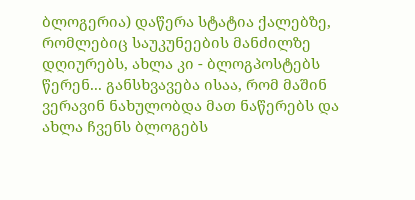ბლოგერია) დაწერა სტატია ქალებზე, რომლებიც საუკუნეების მანძილზე დღიურებს, ახლა კი - ბლოგპოსტებს წერენ... განსხვავება ისაა, რომ მაშინ ვერავინ ნახულობდა მათ ნაწერებს და ახლა ჩვენს ბლოგებს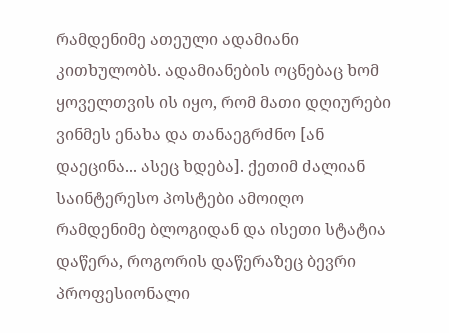რამდენიმე ათეული ადამიანი კითხულობს. ადამიანების ოცნებაც ხომ ყოველთვის ის იყო, რომ მათი დღიურები ვინმეს ენახა და თანაეგრძნო [ან დაეცინა... ასეც ხდება]. ქეთიმ ძალიან საინტერესო პოსტები ამოიღო რამდენიმე ბლოგიდან და ისეთი სტატია დაწერა, როგორის დაწერაზეც ბევრი პროფესიონალი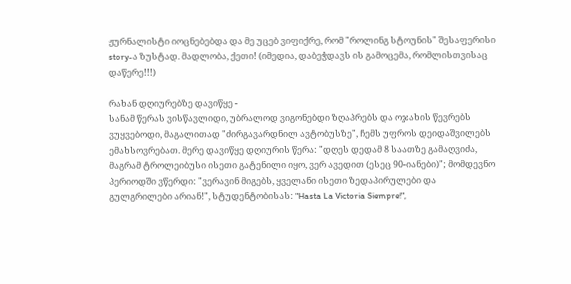ჟურნალისტი იოცნებებდა და მე უცებ ვიფიქრე, რომ "როლინგ სტოუნის" შესაფერისი story-ა ზუსტად. მადლობა, ქეთი! (იმედია, დაბეჭდავს ის გამოცემა, რომლისთვისაც დაწერე!!!)

რახან დღიურებზე დავიწყე -
სანამ წერას ვისწავლიდი, უბრალოდ ვიგონებდი ზღაპრებს და ოჯახის წევრებს ვუყვებოდი, მაგალითად "ძირგავარდნილ ავტობუსზე", ჩემს უფროს დეიდაშვილებს ემახსოვრებათ. მერე დავიწყე დღიურის წერა: "დღეს დედამ 8 საათზე გამაღვიძა, მაგრამ ტროლეიბუსი ისეთი გატენილი იყო, ვერ ავედით (ესეც 90-იანები)"; მომდევნო პერიოდში ვწერდი: "ვერავინ მიგებს, ყველანი ისეთი ზედაპირულები და გულგრილები არიან!", სტუდენტობისას: "Hasta La Victoria Siempre!",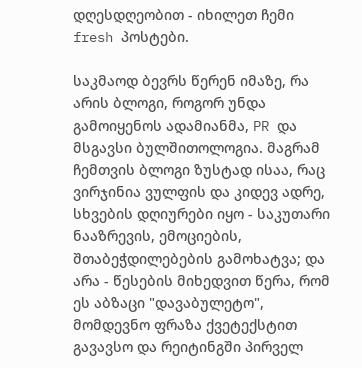დღესდღეობით - იხილეთ ჩემი fresh პოსტები.

საკმაოდ ბევრს წერენ იმაზე, რა არის ბლოგი, როგორ უნდა გამოიყენოს ადამიანმა, PR და მსგავსი ბულშითოლოგია. მაგრამ ჩემთვის ბლოგი ზუსტად ისაა, რაც ვირჯინია ვულფის და კიდევ ადრე, სხვების დღიურები იყო - საკუთარი ნააზრევის, ემოციების, შთაბეჭდილებების გამოხატვა; და არა - წესების მიხედვით წერა, რომ ეს აბზაცი "დავაბულეტო", მომდევნო ფრაზა ქვეტექსტით გავავსო და რეიტინგში პირველ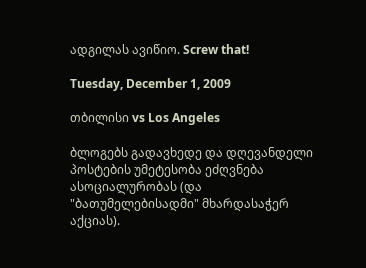ადგილას ავიწიო. Screw that!

Tuesday, December 1, 2009

თბილისი vs Los Angeles

ბლოგებს გადავხედე და დღევანდელი პოსტების უმეტესობა ეძღვნება ასოციალურობას (და "ბათუმელებისადმი" მხარდასაჭერ აქციას).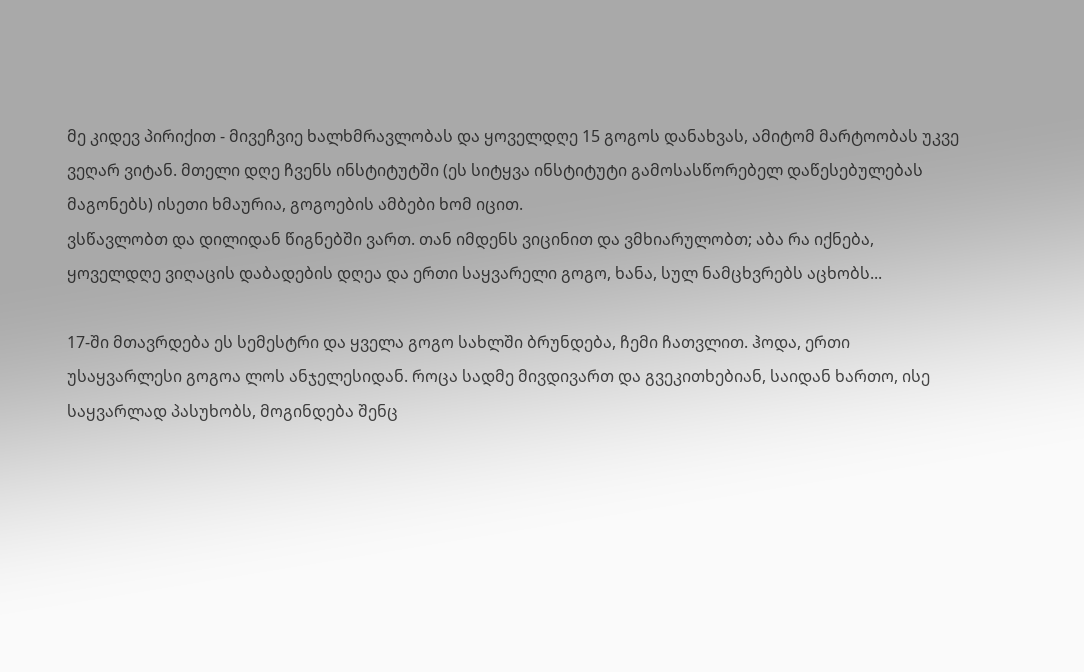მე კიდევ პირიქით - მივეჩვიე ხალხმრავლობას და ყოველდღე 15 გოგოს დანახვას, ამიტომ მარტოობას უკვე ვეღარ ვიტან. მთელი დღე ჩვენს ინსტიტუტში (ეს სიტყვა ინსტიტუტი გამოსასწორებელ დაწესებულებას მაგონებს) ისეთი ხმაურია, გოგოების ამბები ხომ იცით.
ვსწავლობთ და დილიდან წიგნებში ვართ. თან იმდენს ვიცინით და ვმხიარულობთ; აბა რა იქნება, ყოველდღე ვიღაცის დაბადების დღეა და ერთი საყვარელი გოგო, ხანა, სულ ნამცხვრებს აცხობს...

17-ში მთავრდება ეს სემესტრი და ყველა გოგო სახლში ბრუნდება, ჩემი ჩათვლით. ჰოდა, ერთი უსაყვარლესი გოგოა ლოს ანჯელესიდან. როცა სადმე მივდივართ და გვეკითხებიან, საიდან ხართო, ისე საყვარლად პასუხობს, მოგინდება შენც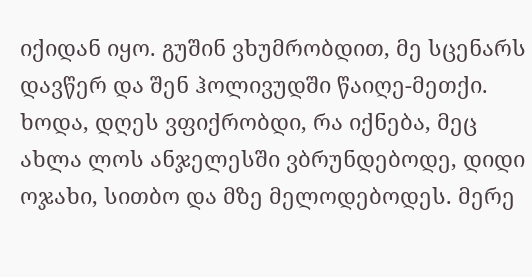იქიდან იყო. გუშინ ვხუმრობდით, მე სცენარს დავწერ და შენ ჰოლივუდში წაიღე-მეთქი. ხოდა, დღეს ვფიქრობდი, რა იქნება, მეც ახლა ლოს ანჯელესში ვბრუნდებოდე, დიდი ოჯახი, სითბო და მზე მელოდებოდეს. მერე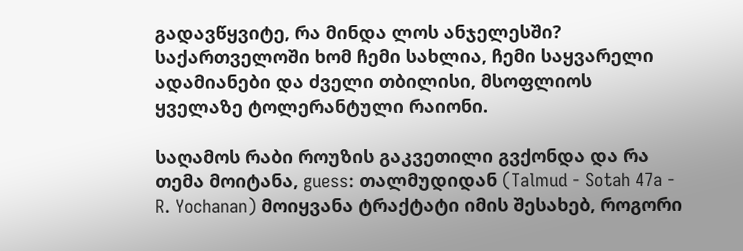გადავწყვიტე, რა მინდა ლოს ანჯელესში? საქართველოში ხომ ჩემი სახლია, ჩემი საყვარელი ადამიანები და ძველი თბილისი, მსოფლიოს ყველაზე ტოლერანტული რაიონი.

საღამოს რაბი როუზის გაკვეთილი გვქონდა და რა თემა მოიტანა, guess: თალმუდიდან (Talmud - Sotah 47a - R. Yochanan) მოიყვანა ტრაქტატი იმის შესახებ, როგორი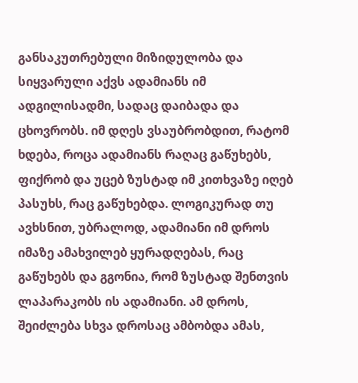განსაკუთრებული მიზიდულობა და სიყვარული აქვს ადამიანს იმ ადგილისადმი, სადაც დაიბადა და ცხოვრობს. იმ დღეს ვსაუბრობდით, რატომ ხდება, როცა ადამიანს რაღაც გაწუხებს, ფიქრობ და უცებ ზუსტად იმ კითხვაზე იღებ პასუხს, რაც გაწუხებდა. ლოგიკურად თუ ავხსნით, უბრალოდ, ადამიანი იმ დროს იმაზე ამახვილებ ყურადღებას, რაც გაწუხებს და გგონია, რომ ზუსტად შენთვის ლაპარაკობს ის ადამიანი. ამ დროს, შეიძლება სხვა დროსაც ამბობდა ამას,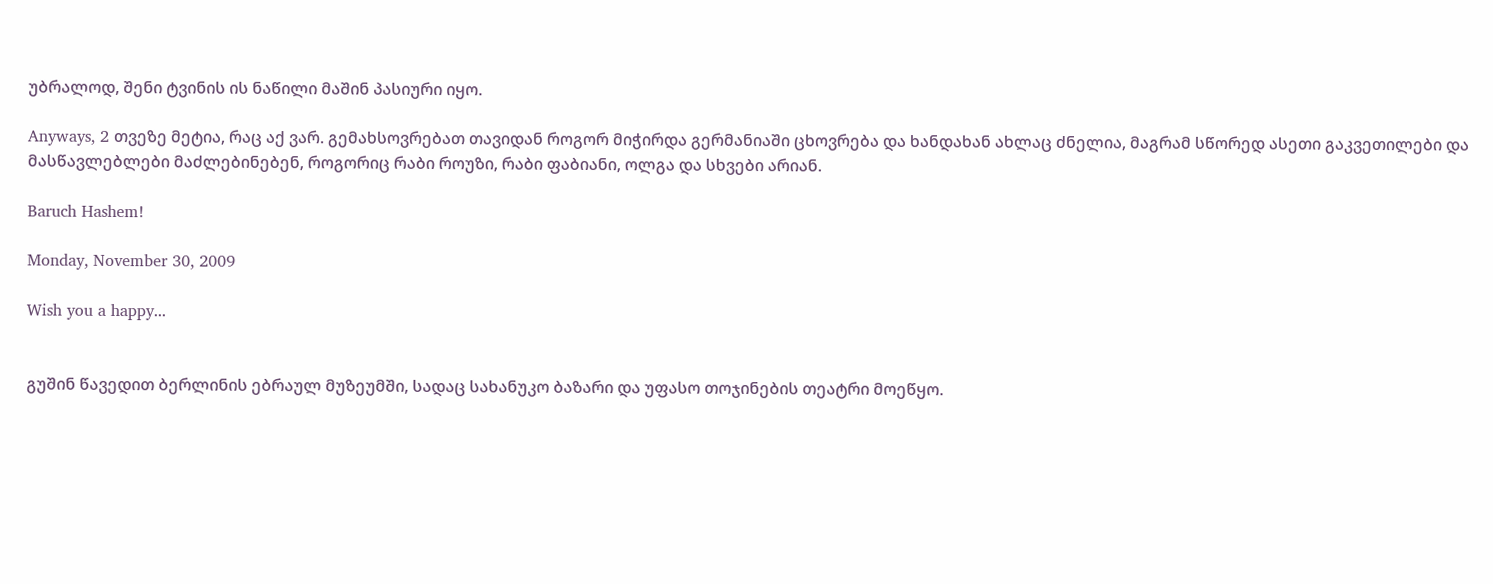უბრალოდ, შენი ტვინის ის ნაწილი მაშინ პასიური იყო.

Anyways, 2 თვეზე მეტია, რაც აქ ვარ. გემახსოვრებათ თავიდან როგორ მიჭირდა გერმანიაში ცხოვრება და ხანდახან ახლაც ძნელია, მაგრამ სწორედ ასეთი გაკვეთილები და მასწავლებლები მაძლებინებენ, როგორიც რაბი როუზი, რაბი ფაბიანი, ოლგა და სხვები არიან.

Baruch Hashem!

Monday, November 30, 2009

Wish you a happy...


გუშინ წავედით ბერლინის ებრაულ მუზეუმში, სადაც სახანუკო ბაზარი და უფასო თოჯინების თეატრი მოეწყო.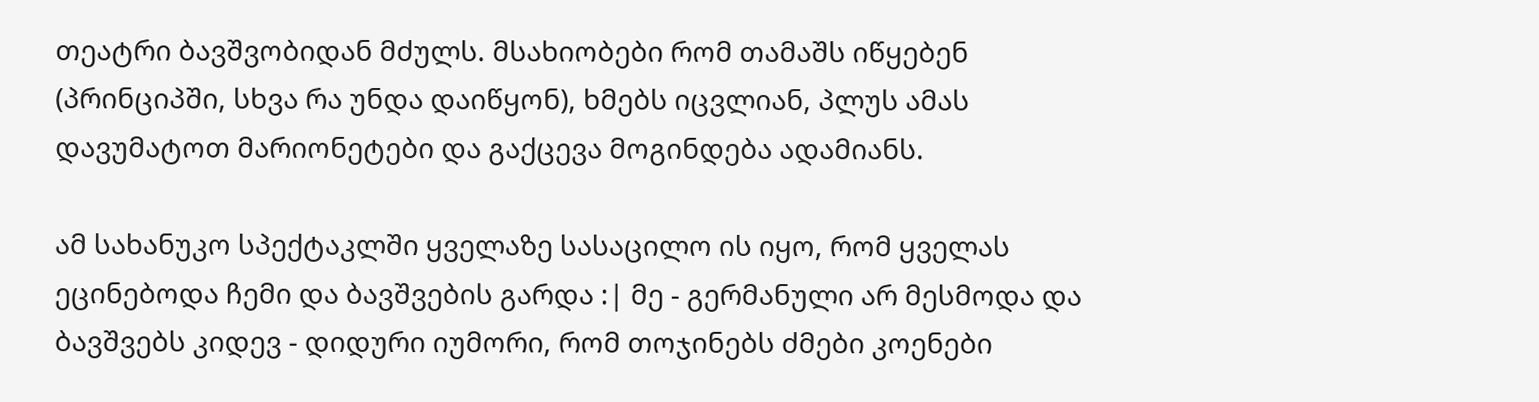თეატრი ბავშვობიდან მძულს. მსახიობები რომ თამაშს იწყებენ (პრინციპში, სხვა რა უნდა დაიწყონ), ხმებს იცვლიან, პლუს ამას დავუმატოთ მარიონეტები და გაქცევა მოგინდება ადამიანს.

ამ სახანუკო სპექტაკლში ყველაზე სასაცილო ის იყო, რომ ყველას ეცინებოდა ჩემი და ბავშვების გარდა :| მე - გერმანული არ მესმოდა და ბავშვებს კიდევ - დიდური იუმორი, რომ თოჯინებს ძმები კოენები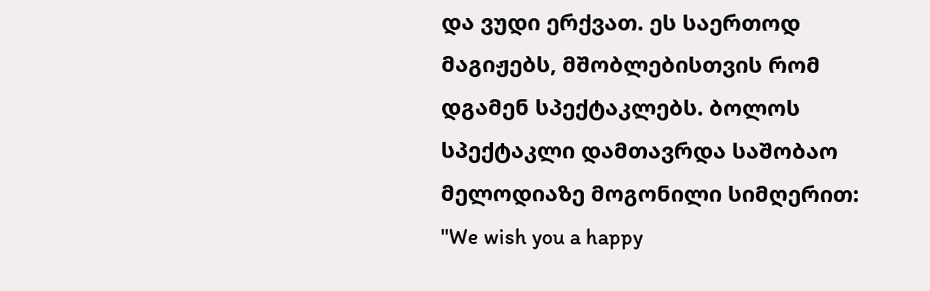და ვუდი ერქვათ. ეს საერთოდ მაგიჟებს, მშობლებისთვის რომ დგამენ სპექტაკლებს. ბოლოს სპექტაკლი დამთავრდა საშობაო მელოდიაზე მოგონილი სიმღერით: "We wish you a happy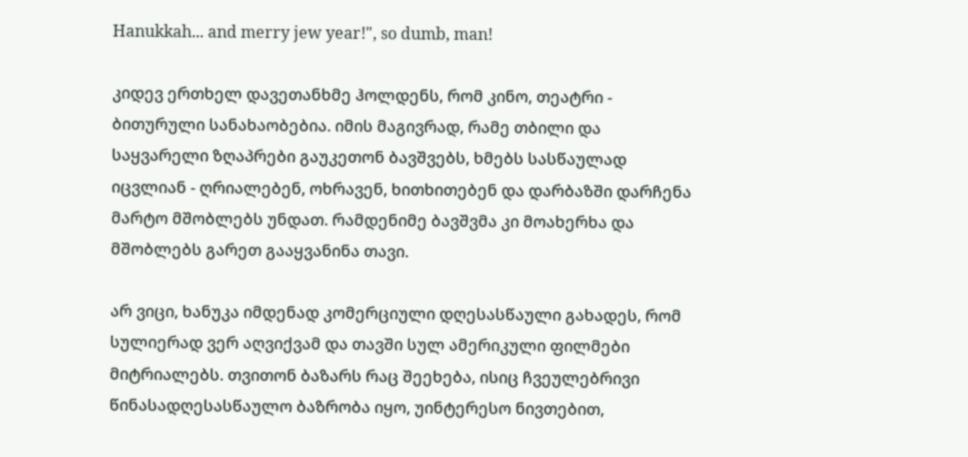Hanukkah... and merry jew year!", so dumb, man!

კიდევ ერთხელ დავეთანხმე ჰოლდენს, რომ კინო, თეატრი - ბითურული სანახაობებია. იმის მაგივრად, რამე თბილი და საყვარელი ზღაპრები გაუკეთონ ბავშვებს, ხმებს სასწაულად იცვლიან - ღრიალებენ, ოხრავენ, ხითხითებენ და დარბაზში დარჩენა მარტო მშობლებს უნდათ. რამდენიმე ბავშვმა კი მოახერხა და მშობლებს გარეთ გააყვანინა თავი.

არ ვიცი, ხანუკა იმდენად კომერციული დღესასწაული გახადეს, რომ სულიერად ვერ აღვიქვამ და თავში სულ ამერიკული ფილმები მიტრიალებს. თვითონ ბაზარს რაც შეეხება, ისიც ჩვეულებრივი წინასადღესასწაულო ბაზრობა იყო, უინტერესო ნივთებით,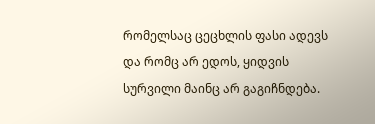რომელსაც ცეცხლის ფასი ადევს და რომც არ ედოს, ყიდვის სურვილი მაინც არ გაგიჩნდება.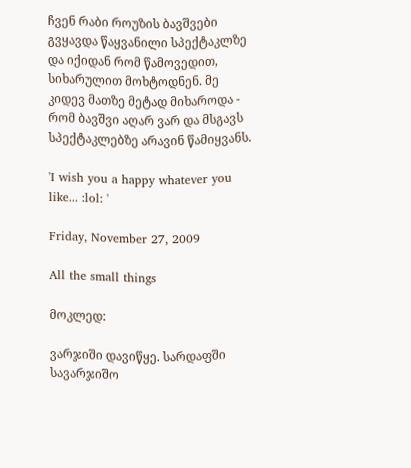ჩვენ რაბი როუზის ბავშვები გვყავდა წაყვანილი სპექტაკლზე და იქიდან რომ წამოვედით, სიხარულით მოხტოდნენ. მე კიდევ მათზე მეტად მიხაროდა - რომ ბავშვი აღარ ვარ და მსგავს სპექტაკლებზე არავინ წამიყვანს.

'I wish you a happy whatever you like... :lol: '

Friday, November 27, 2009

All the small things

მოკლედ:

ვარჯიში დავიწყე. სარდაფში სავარჯიშო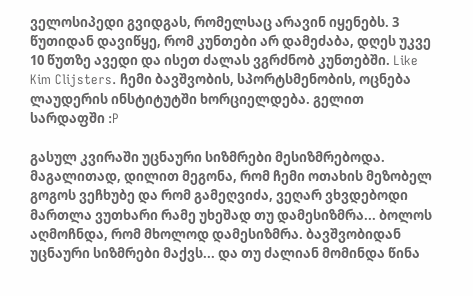ველოსიპედი გვიდგას, რომელსაც არავინ იყენებს. 3 წუთიდან დავიწყე, რომ კუნთები არ დამეძაბა, დღეს უკვე 10 წუთზე ავედი და ისეთ ძალას ვგრძნობ კუნთებში. Like Kim Clijsters. ჩემი ბავშვობის, სპორტსმენობის, ოცნება ლაუდერის ინსტიტუტში ხორციელდება. გელით სარდაფში :P

გასულ კვირაში უცნაური სიზმრები მესიზმრებოდა. მაგალითად, დილით მეგონა, რომ ჩემი ოთახის მეზობელ გოგოს ვეჩხუბე და რომ გამეღვიძა, ვეღარ ვხვდებოდი მართლა ვუთხარი რამე უხეშად თუ დამესიზმრა... ბოლოს აღმოჩნდა, რომ მხოლოდ დამესიზმრა. ბავშვობიდან უცნაური სიზმრები მაქვს... და თუ ძალიან მომინდა წინა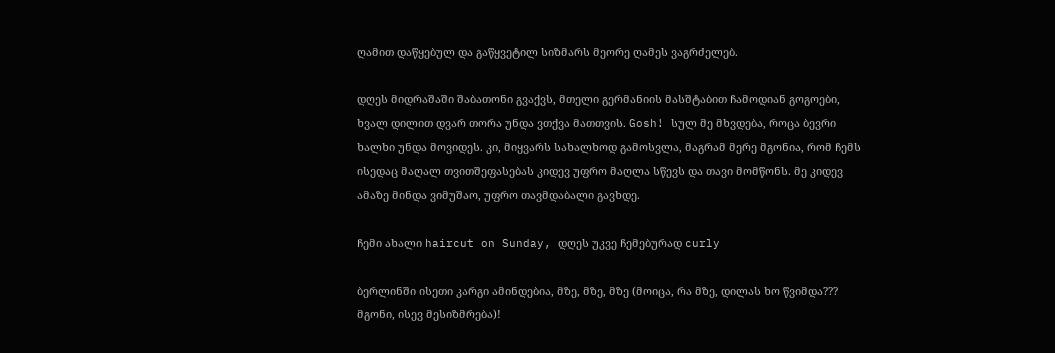ღამით დაწყებულ და გაწყვეტილ სიზმარს მეორე ღამეს ვაგრძელებ.

დღეს მიდრაშაში შაბათონი გვაქვს, მთელი გერმანიის მასშტაბით ჩამოდიან გოგოები, ხვალ დილით დვარ თორა უნდა ვთქვა მათთვის. Gosh! სულ მე მხვდება, როცა ბევრი ხალხი უნდა მოვიდეს. კი, მიყვარს სახალხოდ გამოსვლა, მაგრამ მერე მგონია, რომ ჩემს ისედაც მაღალ თვითშეფასებას კიდევ უფრო მაღლა სწევს და თავი მომწონს. მე კიდევ ამაზე მინდა ვიმუშაო, უფრო თავმდაბალი გავხდე.

ჩემი ახალი haircut on Sunday, დღეს უკვე ჩემებურად curly

ბერლინში ისეთი კარგი ამინდებია, მზე, მზე, მზე (მოიცა, რა მზე, დილას ხო წვიმდა??? მგონი, ისევ მესიზმრება)!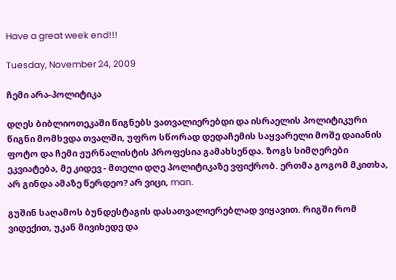Have a great week end!!!

Tuesday, November 24, 2009

ჩემი არა-პოლიტიკა

დღეს ბიბლიოთეკაში წიგნებს ვათვალიერებდი და ისრაელის პოლიტიკური წიგნი მომხვდა თვალში, უფრო სწორად დედაჩემის საყვარელი მოშე დაიანის ფოტო და ჩემი ჟურნალისტის პროფესია გამახსენდა. ზოგს სიმღერები ეკვიატება, მე კიდევ - მთელი დღე პოლიტიკაზე ვფიქრობ. ერთმა გოგომ მკითხა, არ გინდა ამაზე წერდეო? არ ვიცი, man.

გუშინ საღამოს ბუნდესტაგის დასათვალიერებლად ვიყავით. რიგში რომ ვიდექით, უკან მივიხედე და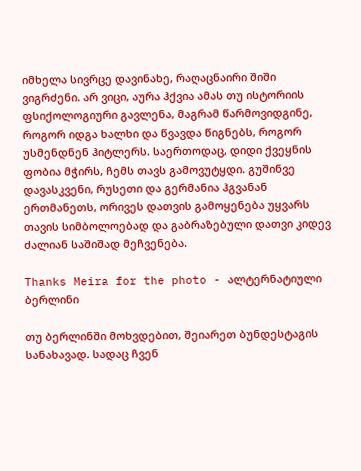იმხელა სივრცე დავინახე, რაღაცნაირი შიში ვიგრძენი. არ ვიცი, აურა ჰქვია ამას თუ ისტორიის ფსიქოლოგიური გავლენა, მაგრამ წარმოვიდგინე, როგორ იდგა ხალხი და წვავდა წიგნებს, როგორ უსმენდნენ ჰიტლერს. საერთოდაც, დიდი ქვეყნის ფობია მჭირს, ჩემს თავს გამოვუტყდი. გუშინვე დავასკვენი, რუსეთი და გერმანია ჰგვანან ერთმანეთს, ორივეს დათვის გამოყენება უყვარს თავის სიმბოლოებად და გაბრაზებული დათვი კიდევ ძალიან საშიშად მეჩვენება.

Thanks Meira for the photo - ალტერნატიული ბერლინი

თუ ბერლინში მოხვდებით, შეიარეთ ბუნდესტაგის სანახავად. სადაც ჩვენ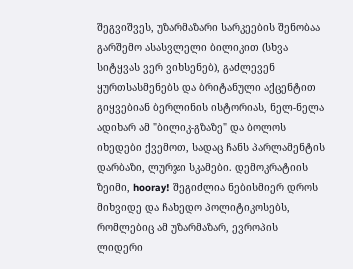შეგვიშვეს, უზარმაზარი სარკეების შენობაა გარშემო ასასვლელი ბილიკით (სხვა სიტყვას ვერ ვიხსენებ), გაძლევენ ყურთსასმენებს და ბრიტანული აქცენტით გიყვებიან ბერლინის ისტორიას, ნელ-ნელა ადიხარ ამ "ბილიკ-გზაზე" და ბოლოს იხედები ქვემოთ, სადაც ჩანს პარლამენტის დარბაზი, ლურჯი სკამები. დემოკრატიის ზეიმი, hooray! შეგიძლია ნებისმიერ დროს მიხვიდე და ჩახედო პოლიტიკოსებს, რომლებიც ამ უზარმაზარ, ევროპის ლიდერი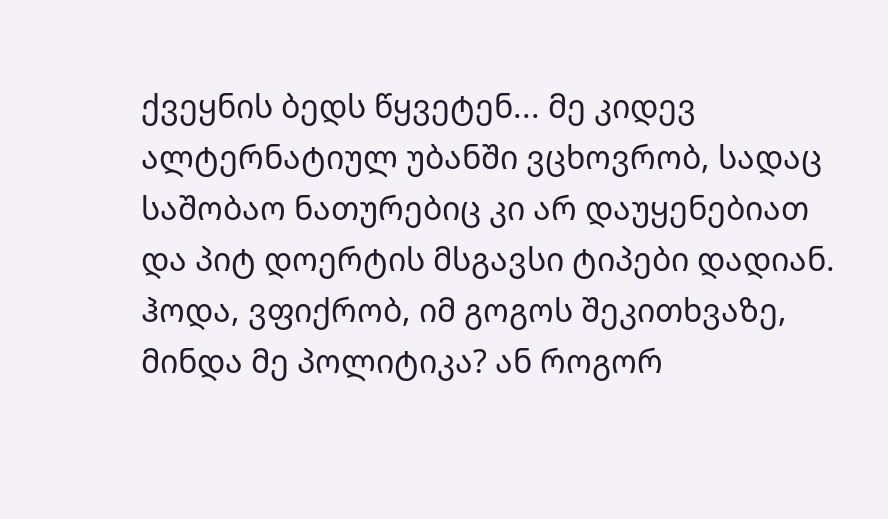ქვეყნის ბედს წყვეტენ... მე კიდევ ალტერნატიულ უბანში ვცხოვრობ, სადაც საშობაო ნათურებიც კი არ დაუყენებიათ და პიტ დოერტის მსგავსი ტიპები დადიან. ჰოდა, ვფიქრობ, იმ გოგოს შეკითხვაზე, მინდა მე პოლიტიკა? ან როგორ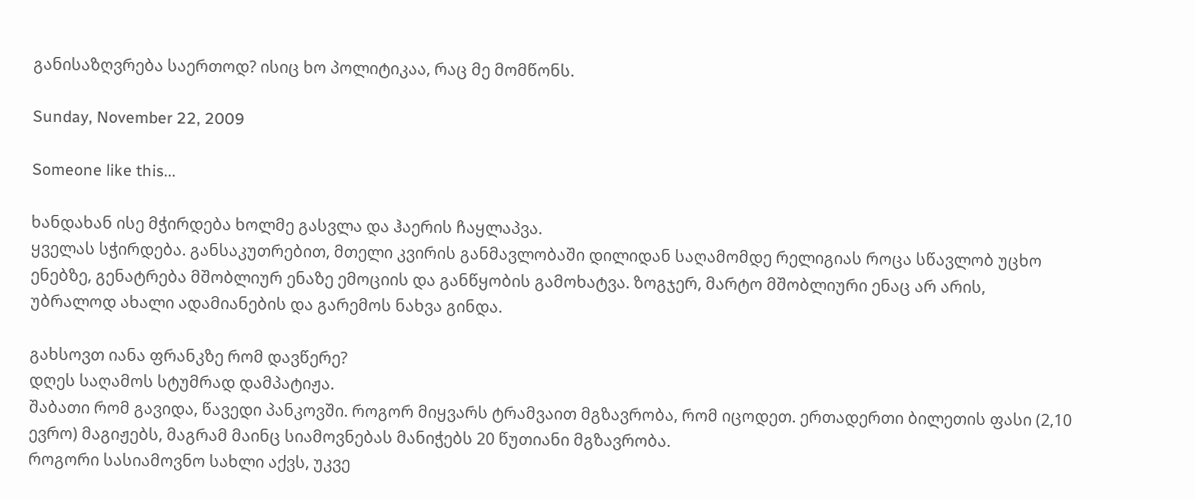განისაზღვრება საერთოდ? ისიც ხო პოლიტიკაა, რაც მე მომწონს.

Sunday, November 22, 2009

Someone like this...

ხანდახან ისე მჭირდება ხოლმე გასვლა და ჰაერის ჩაყლაპვა.
ყველას სჭირდება. განსაკუთრებით, მთელი კვირის განმავლობაში დილიდან საღამომდე რელიგიას როცა სწავლობ უცხო ენებზე, გენატრება მშობლიურ ენაზე ემოციის და განწყობის გამოხატვა. ზოგჯერ, მარტო მშობლიური ენაც არ არის, უბრალოდ ახალი ადამიანების და გარემოს ნახვა გინდა.

გახსოვთ იანა ფრანკზე რომ დავწერე?
დღეს საღამოს სტუმრად დამპატიჟა.
შაბათი რომ გავიდა, წავედი პანკოვში. როგორ მიყვარს ტრამვაით მგზავრობა, რომ იცოდეთ. ერთადერთი ბილეთის ფასი (2,10 ევრო) მაგიჟებს, მაგრამ მაინც სიამოვნებას მანიჭებს 20 წუთიანი მგზავრობა.
როგორი სასიამოვნო სახლი აქვს, უკვე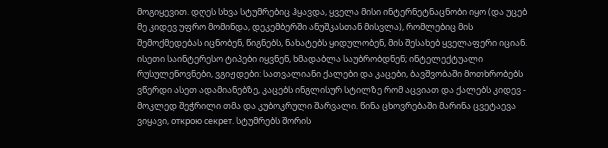მოგიყევით. დღეს სხვა სტუმრებიც ჰყავდა, ყველა მისი ინტერნეტნაცნობი იყო (და უცებ მე კიდევ უფრო მომინდა, დეკემბერში ანუშკასთან მისვლა), რომლებიც მის შემოქმედებას იცნობენ, წიგნებს, ნახატებს ყიდულობენ, მის შესახებ ყველაფერი იციან. ისეთი საინტერესო ტიპები იყვნენ, ხმადაბლა საუბრობდნენ; ინტელექტუალი რუსულენოვნები, ვგიჟდები: სათვალიანი ქალები და კაცები, ბავშვობაში მოთხრობებს ვწერდი ასეთ ადამიანებზე, კაცებს ინგლისურ სტილზე რომ აცვიათ და ქალებს კიდევ - მოკლედ შეჭრილი თმა და კუბოკრული შარვალი. წინა ცხოვრებაში მარინა ცვეტაევა ვიყავი, открою секрет. სტუმრებს შორის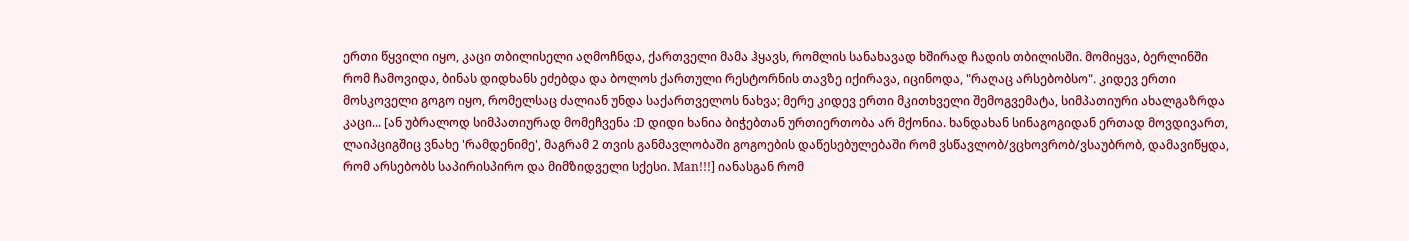ერთი წყვილი იყო, კაცი თბილისელი აღმოჩნდა, ქართველი მამა ჰყავს, რომლის სანახავად ხშირად ჩადის თბილისში. მომიყვა, ბერლინში რომ ჩამოვიდა, ბინას დიდხანს ეძებდა და ბოლოს ქართული რესტორნის თავზე იქირავა, იცინოდა, "რაღაც არსებობსო". კიდევ ერთი მოსკოველი გოგო იყო, რომელსაც ძალიან უნდა საქართველოს ნახვა; მერე კიდევ ერთი მკითხველი შემოგვემატა, სიმპათიური ახალგაზრდა კაცი... [ან უბრალოდ სიმპათიურად მომეჩვენა :D დიდი ხანია ბიჭებთან ურთიერთობა არ მქონია. ხანდახან სინაგოგიდან ერთად მოვდივართ, ლაიპციგშიც ვნახე 'რამდენიმე', მაგრამ 2 თვის განმავლობაში გოგოების დაწესებულებაში რომ ვსწავლობ/ვცხოვრობ/ვსაუბრობ, დამავიწყდა, რომ არსებობს საპირისპირო და მიმზიდველი სქესი. Man!!!] იანასგან რომ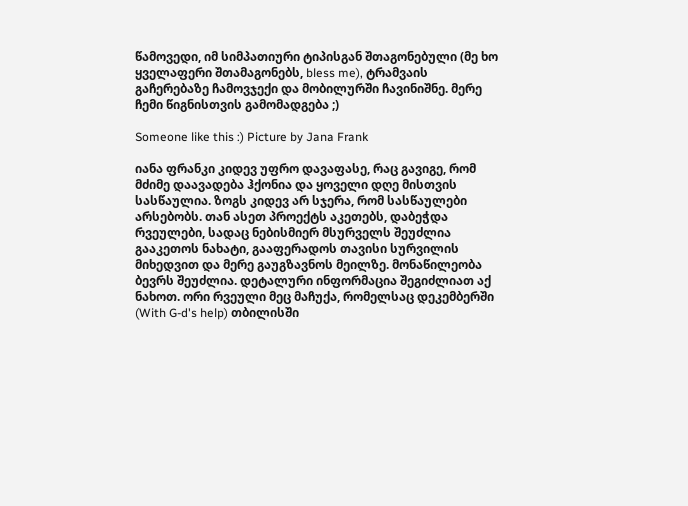წამოვედი, იმ სიმპათიური ტიპისგან შთაგონებული (მე ხო ყველაფერი შთამაგონებს, bless me), ტრამვაის გაჩერებაზე ჩამოვჯექი და მობილურში ჩავინიშნე. მერე ჩემი წიგნისთვის გამომადგება ;)

Someone like this :) Picture by Jana Frank

იანა ფრანკი კიდევ უფრო დავაფასე, რაც გავიგე, რომ მძიმე დაავადება ჰქონია და ყოველი დღე მისთვის სასწაულია. ზოგს კიდევ არ სჯერა, რომ სასწაულები არსებობს. თან ასეთ პროექტს აკეთებს, დაბეჭდა რვეულები, სადაც ნებისმიერ მსურველს შეუძლია გააკეთოს ნახატი, გააფერადოს თავისი სურვილის მიხედვით და მერე გაუგზავნოს მეილზე. მონაწილეობა ბევრს შეუძლია. დეტალური ინფორმაცია შეგიძლიათ აქ ნახოთ. ორი რვეული მეც მაჩუქა, რომელსაც დეკემბერში (With G-d's help) თბილისში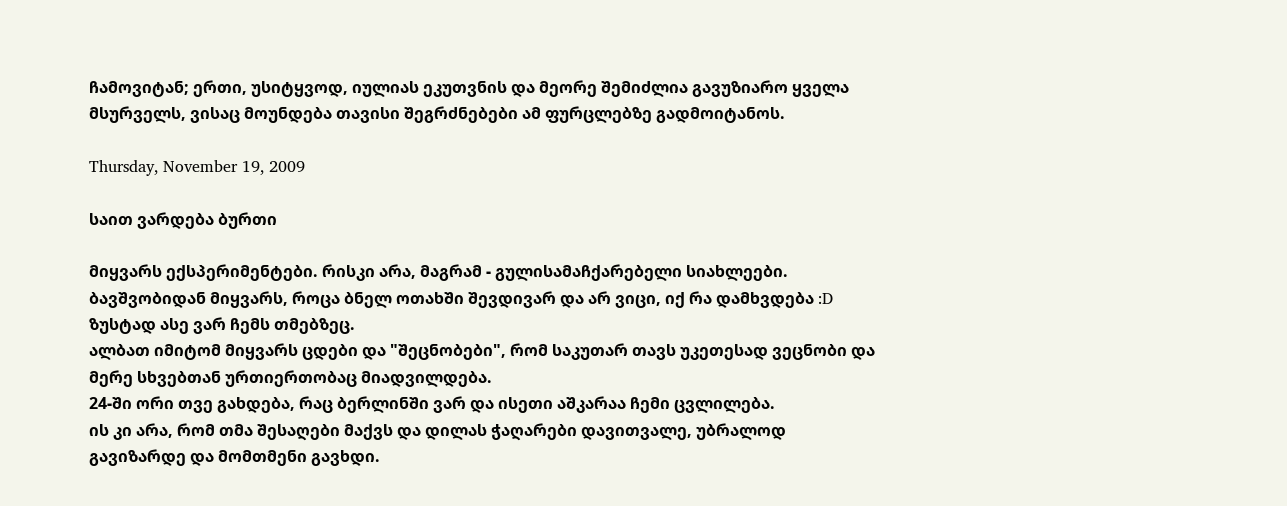ჩამოვიტან; ერთი, უსიტყვოდ, იულიას ეკუთვნის და მეორე შემიძლია გავუზიარო ყველა მსურველს, ვისაც მოუნდება თავისი შეგრძნებები ამ ფურცლებზე გადმოიტანოს.

Thursday, November 19, 2009

საით ვარდება ბურთი

მიყვარს ექსპერიმენტები. რისკი არა, მაგრამ - გულისამაჩქარებელი სიახლეები.
ბავშვობიდან მიყვარს, როცა ბნელ ოთახში შევდივარ და არ ვიცი, იქ რა დამხვდება :D
ზუსტად ასე ვარ ჩემს თმებზეც.
ალბათ იმიტომ მიყვარს ცდები და "შეცნობები", რომ საკუთარ თავს უკეთესად ვეცნობი და მერე სხვებთან ურთიერთობაც მიადვილდება.
24-ში ორი თვე გახდება, რაც ბერლინში ვარ და ისეთი აშკარაა ჩემი ცვლილება.
ის კი არა, რომ თმა შესაღები მაქვს და დილას ჭაღარები დავითვალე, უბრალოდ გავიზარდე და მომთმენი გავხდი.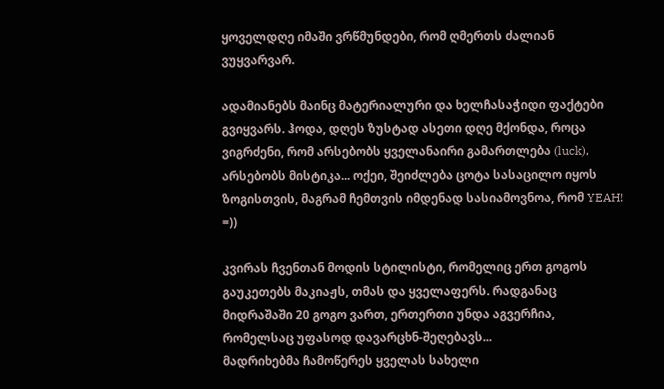ყოველდღე იმაში ვრწმუნდები, რომ ღმერთს ძალიან ვუყვარვარ.

ადამიანებს მაინც მატერიალური და ხელჩასაჭიდი ფაქტები გვიყვარს. ჰოდა, დღეს ზუსტად ასეთი დღე მქონდა, როცა ვიგრძენი, რომ არსებობს ყველანაირი გამართლება (luck), არსებობს მისტიკა... ოქეი, შეიძლება ცოტა სასაცილო იყოს ზოგისთვის, მაგრამ ჩემთვის იმდენად სასიამოვნოა, რომ YEAH! =))

კვირას ჩვენთან მოდის სტილისტი, რომელიც ერთ გოგოს გაუკეთებს მაკიაჟს, თმას და ყველაფერს. რადგანაც მიდრაშაში 20 გოგო ვართ, ერთერთი უნდა აგვერჩია, რომელსაც უფასოდ დავარცხნ-შეღებავს...
მადრიხებმა ჩამოწერეს ყველას სახელი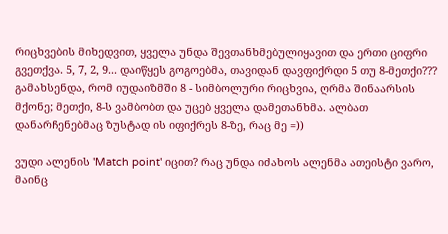რიცხვების მიხედვით, ყველა უნდა შევთანხმებულიყავით და ერთი ციფრი გვეთქვა. 5, 7, 2, 9... დაიწყეს გოგოებმა, თავიდან დავფიქრდი 5 თუ 8-მეთქი??? გამახსენდა, რომ იუდაიზმში 8 - სიმბოლური რიცხვია, ღრმა შინაარსის მქონე; მეთქი, 8-ს ვამბობთ და უცებ ყველა დამეთანხმა. ალბათ დანარჩენებმაც ზუსტად ის იფიქრეს 8-ზე, რაც მე =))

ვუდი ალენის 'Match point' იცით? რაც უნდა იძახოს ალენმა ათეისტი ვარო, მაინც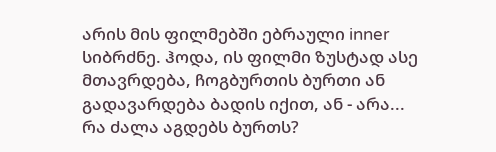არის მის ფილმებში ებრაული inner სიბრძნე. ჰოდა, ის ფილმი ზუსტად ასე მთავრდება, ჩოგბურთის ბურთი ან გადავარდება ბადის იქით, ან - არა...
რა ძალა აგდებს ბურთს?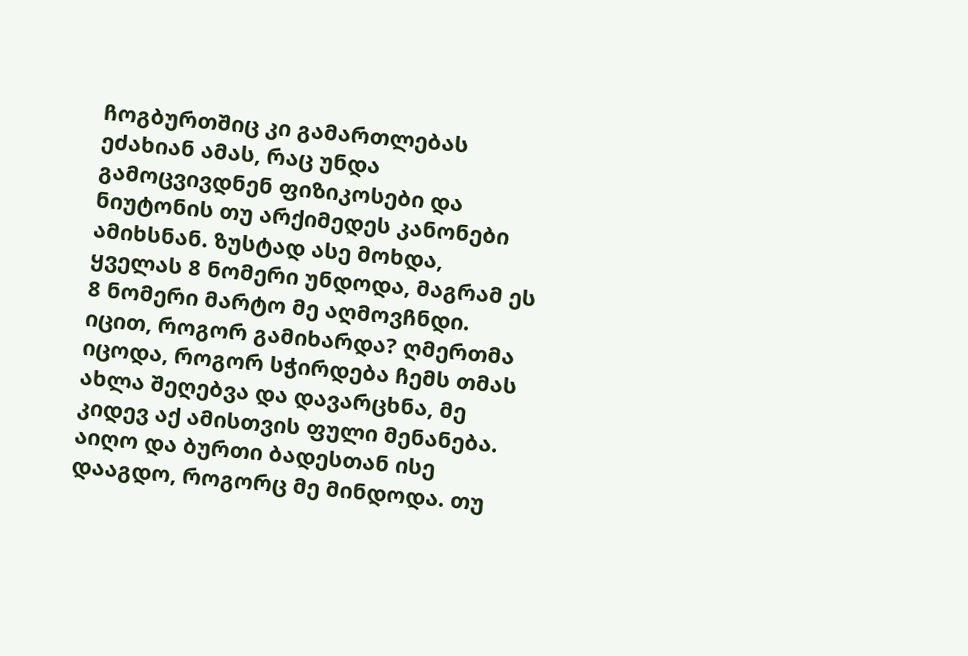ჩოგბურთშიც კი გამართლებას ეძახიან ამას, რაც უნდა გამოცვივდნენ ფიზიკოსები და ნიუტონის თუ არქიმედეს კანონები ამიხსნან. ზუსტად ასე მოხდა, ყველას 8 ნომერი უნდოდა, მაგრამ ეს 8 ნომერი მარტო მე აღმოვჩნდი. იცით, როგორ გამიხარდა? ღმერთმა იცოდა, როგორ სჭირდება ჩემს თმას ახლა შეღებვა და დავარცხნა, მე კიდევ აქ ამისთვის ფული მენანება. აიღო და ბურთი ბადესთან ისე დააგდო, როგორც მე მინდოდა. თუ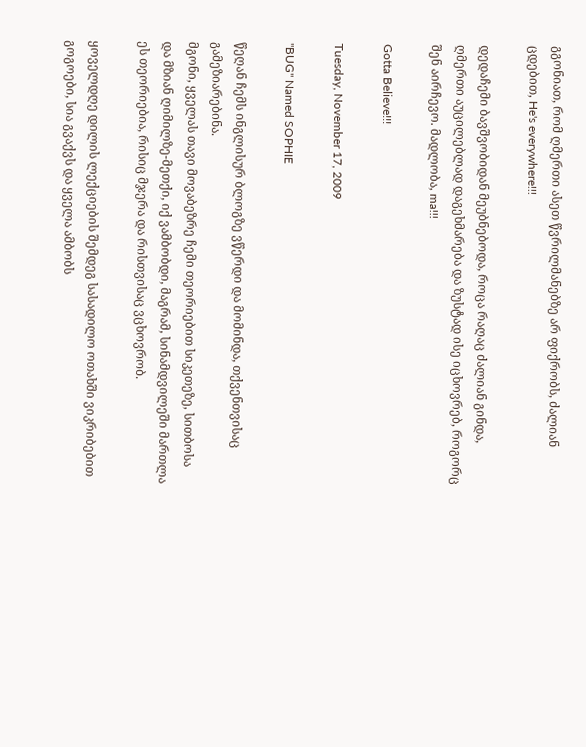გგონიათ, რომ ღმერთი ასეთ წვრილმანებზე არ ფიქრობს, ძალიან ცდებით, He's everywhere!!!

დედაჩემი ბავშვობიდან მეუბნებოდა, როცა რაღაც ძალიან გინდა, ღმერთი აუცილებლად დაგეხმარება და ზუსტად ისე იცხოვრებ, როგორც შენ აირჩევო. მადლობა, ma!!!

Gotta Believe!!!

Tuesday, November 17, 2009

"BUG" Named SOPHIE

წეღან ჩემს ინგლისურ ბლოგზე ვწერდი და მომინდა, თქვენთვისაც გამეზიარებინა.
მგონი, ყველას თავი მოვაბეზრე ჩემი თეორიებით სიკეთეზე, სითბოსა და მზიან ღიმილზე-მეთქი, იქ ვამბობდი, მაგრამ, სინამდვილეში მართლა ეს თეორიებია, რისიც მჯერა და რისთვისაც ვცხოვრობ.

ყოველდღე დილის ლექციების შემდეგ სასადილო ოთახში ვიკრიბებით გოგოები, სია გვაქვს და ყველა ამბობს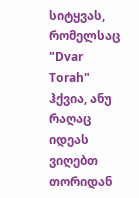სიტყვას, რომელსაც "Dvar Torah" ჰქვია, ანუ რაღაც იდეას ვიღებთ თორიდან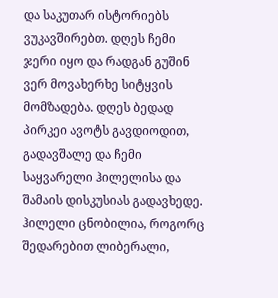და საკუთარ ისტორიებს ვუკავშირებთ. დღეს ჩემი ჯერი იყო და რადგან გუშინ ვერ მოვახერხე სიტყვის მომზადება. დღეს ბედად პირკეი ავოტს გავდიოდით, გადავშალე და ჩემი საყვარელი ჰილელისა და შამაის დისკუსიას გადავხედე. ჰილელი ცნობილია, როგორც შედარებით ლიბერალი,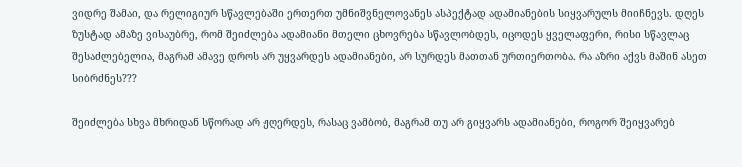ვიდრე შამაი, და რელიგიურ სწავლებაში ერთერთ უმნიშვნელოვანეს ასპექტად ადამიანების სიყვარულს მიიჩნევს. დღეს ზუსტად ამაზე ვისაუბრე, რომ შეიძლება ადამიანი მთელი ცხოვრება სწავლობდეს, იცოდეს ყველაფერი, რისი სწავლაც შესაძლებელია, მაგრამ ამავე დროს არ უყვარდეს ადამიანები, არ სურდეს მათთან ურთიერთობა. რა აზრი აქვს მაშინ ასეთ სიბრძნეს???

შეიძლება სხვა მხრიდან სწორად არ ჟღერდეს, რასაც ვამბობ, მაგრამ თუ არ გიყვარს ადამიანები, როგორ შეიყვარებ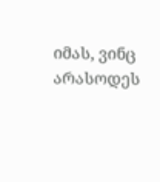იმას, ვინც არასოდეს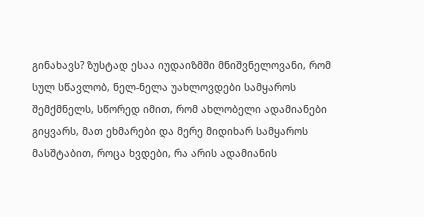გინახავს? ზუსტად ესაა იუდაიზმში მნიშვნელოვანი, რომ სულ სწავლობ, ნელ-ნელა უახლოვდები სამყაროს შემქმნელს, სწორედ იმით, რომ ახლობელი ადამიანები გიყვარს, მათ ეხმარები და მერე მიდიხარ სამყაროს მასშტაბით, როცა ხვდები, რა არის ადამიანის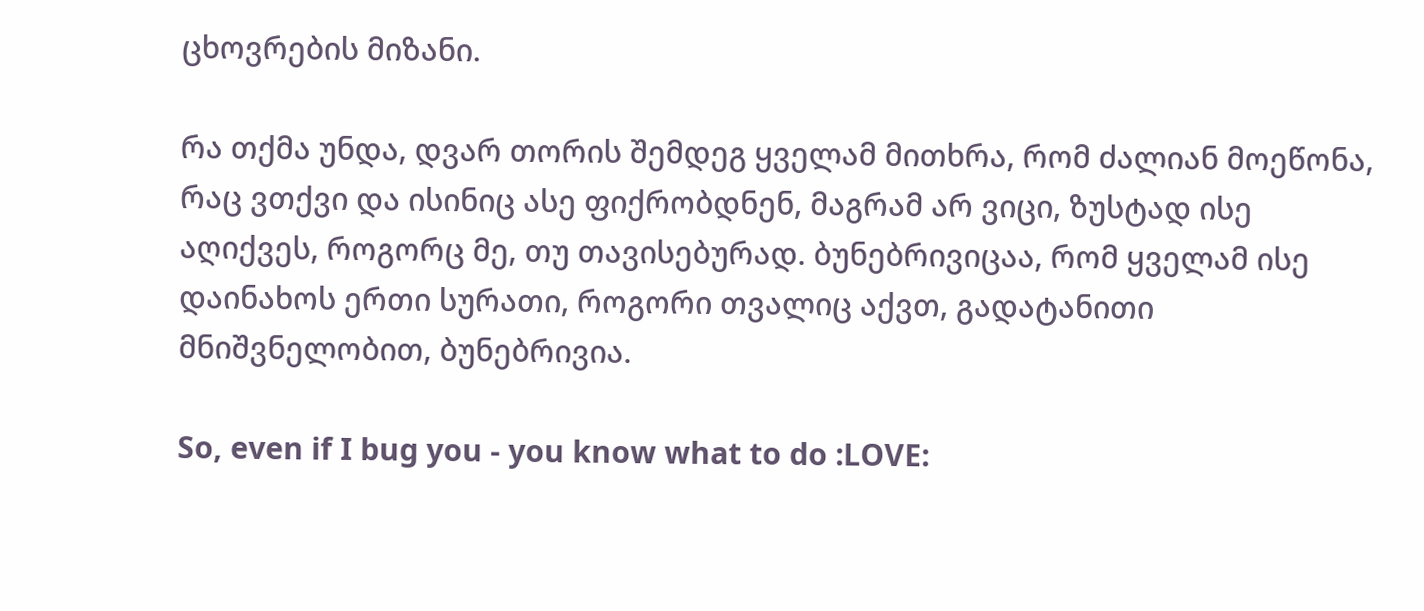ცხოვრების მიზანი.

რა თქმა უნდა, დვარ თორის შემდეგ ყველამ მითხრა, რომ ძალიან მოეწონა, რაც ვთქვი და ისინიც ასე ფიქრობდნენ, მაგრამ არ ვიცი, ზუსტად ისე აღიქვეს, როგორც მე, თუ თავისებურად. ბუნებრივიცაა, რომ ყველამ ისე დაინახოს ერთი სურათი, როგორი თვალიც აქვთ, გადატანითი მნიშვნელობით, ბუნებრივია.

So, even if I bug you - you know what to do :LOVE: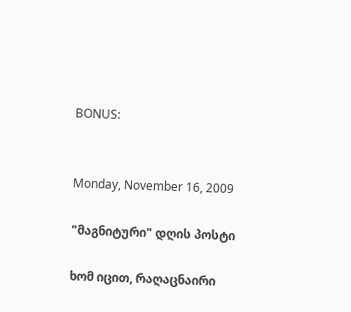BONUS:


Monday, November 16, 2009

"მაგნიტური" დღის პოსტი

ხომ იცით, რაღაცნაირი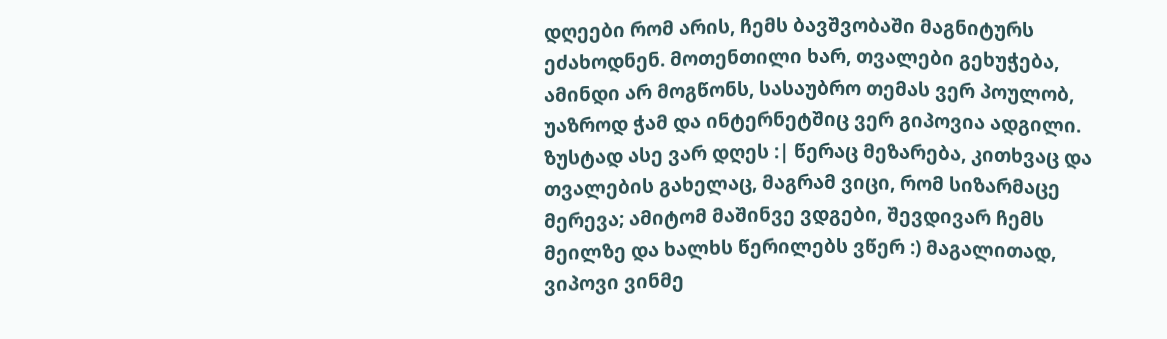დღეები რომ არის, ჩემს ბავშვობაში მაგნიტურს ეძახოდნენ. მოთენთილი ხარ, თვალები გეხუჭება, ამინდი არ მოგწონს, სასაუბრო თემას ვერ პოულობ, უაზროდ ჭამ და ინტერნეტშიც ვერ გიპოვია ადგილი.
ზუსტად ასე ვარ დღეს :| წერაც მეზარება, კითხვაც და თვალების გახელაც, მაგრამ ვიცი, რომ სიზარმაცე მერევა; ამიტომ მაშინვე ვდგები, შევდივარ ჩემს მეილზე და ხალხს წერილებს ვწერ :) მაგალითად, ვიპოვი ვინმე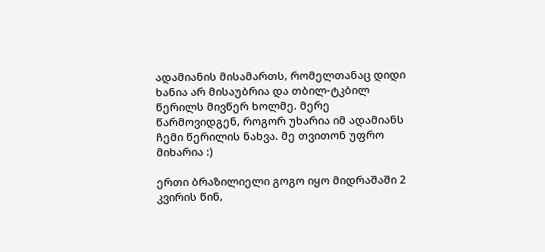ადამიანის მისამართს, რომელთანაც დიდი ხანია არ მისაუბრია და თბილ-ტკბილ წერილს მივწერ ხოლმე. მერე წარმოვიდგენ, როგორ უხარია იმ ადამიანს ჩემი წერილის ნახვა. მე თვითონ უფრო მიხარია :)

ერთი ბრაზილიელი გოგო იყო მიდრაშაში 2 კვირის წინ,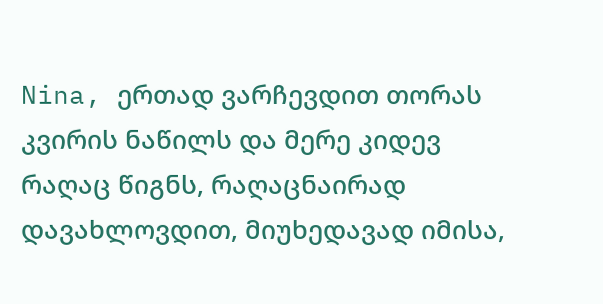Nina, ერთად ვარჩევდით თორას კვირის ნაწილს და მერე კიდევ რაღაც წიგნს, რაღაცნაირად დავახლოვდით, მიუხედავად იმისა,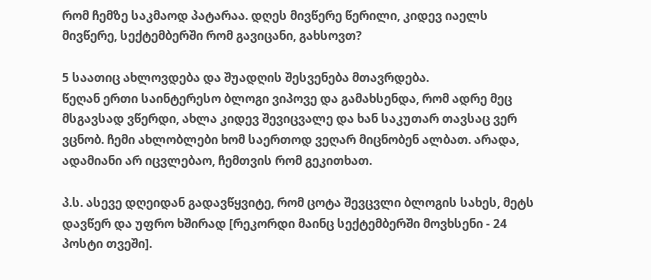რომ ჩემზე საკმაოდ პატარაა. დღეს მივწერე წერილი, კიდევ იაელს მივწერე, სექტემბერში რომ გავიცანი, გახსოვთ?

5 საათიც ახლოვდება და შუადღის შესვენება მთავრდება.
წეღან ერთი საინტერესო ბლოგი ვიპოვე და გამახსენდა, რომ ადრე მეც მსგავსად ვწერდი, ახლა კიდევ შევიცვალე და ხან საკუთარ თავსაც ვერ ვცნობ. ჩემი ახლობლები ხომ საერთოდ ვეღარ მიცნობენ ალბათ. არადა, ადამიანი არ იცვლებაო, ჩემთვის რომ გეკითხათ.

პ.ს. ასევე დღეიდან გადავწყვიტე, რომ ცოტა შევცვლი ბლოგის სახეს, მეტს დავწერ და უფრო ხშირად [რეკორდი მაინც სექტემბერში მოვხსენი - 24 პოსტი თვეში].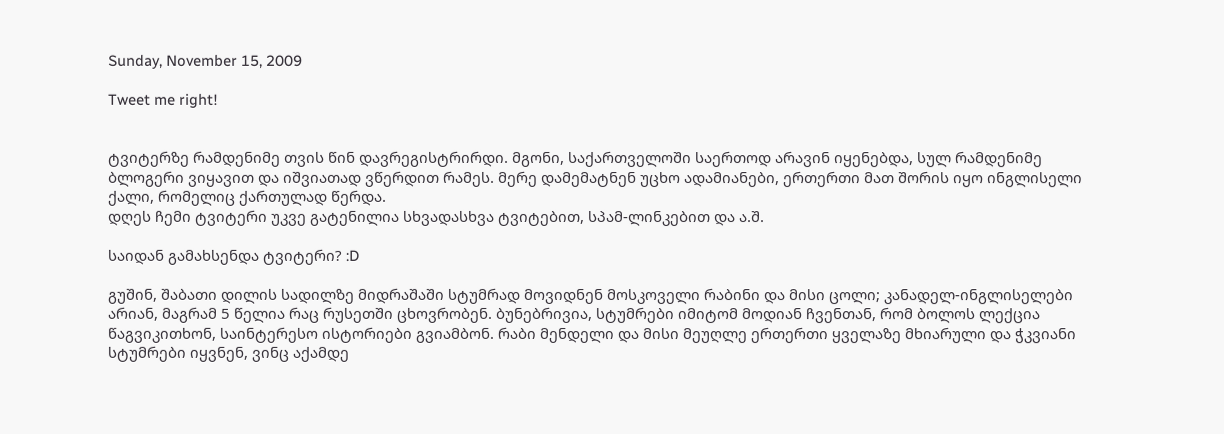Sunday, November 15, 2009

Tweet me right!


ტვიტერზე რამდენიმე თვის წინ დავრეგისტრირდი. მგონი, საქართველოში საერთოდ არავინ იყენებდა, სულ რამდენიმე ბლოგერი ვიყავით და იშვიათად ვწერდით რამეს. მერე დამემატნენ უცხო ადამიანები, ერთერთი მათ შორის იყო ინგლისელი ქალი, რომელიც ქართულად წერდა.
დღეს ჩემი ტვიტერი უკვე გატენილია სხვადასხვა ტვიტებით, სპამ-ლინკებით და ა.შ.

საიდან გამახსენდა ტვიტერი? :D

გუშინ, შაბათი დილის სადილზე მიდრაშაში სტუმრად მოვიდნენ მოსკოველი რაბინი და მისი ცოლი; კანადელ-ინგლისელები არიან, მაგრამ 5 წელია რაც რუსეთში ცხოვრობენ. ბუნებრივია, სტუმრები იმიტომ მოდიან ჩვენთან, რომ ბოლოს ლექცია წაგვიკითხონ, საინტერესო ისტორიები გვიამბონ. რაბი მენდელი და მისი მეუღლე ერთერთი ყველაზე მხიარული და ჭკვიანი სტუმრები იყვნენ, ვინც აქამდე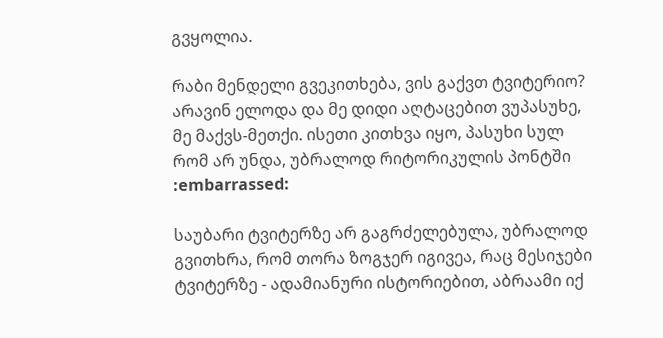გვყოლია.

რაბი მენდელი გვეკითხება, ვის გაქვთ ტვიტერიო? არავინ ელოდა და მე დიდი აღტაცებით ვუპასუხე, მე მაქვს-მეთქი. ისეთი კითხვა იყო, პასუხი სულ რომ არ უნდა, უბრალოდ რიტორიკულის პონტში :embarrassed:

საუბარი ტვიტერზე არ გაგრძელებულა, უბრალოდ გვითხრა, რომ თორა ზოგჯერ იგივეა, რაც მესიჯები ტვიტერზე - ადამიანური ისტორიებით, აბრაამი იქ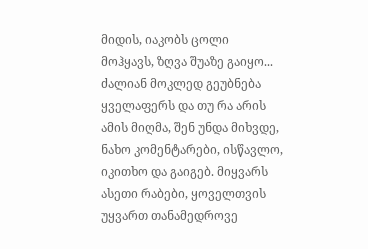მიდის, იაკობს ცოლი მოჰყავს, ზღვა შუაზე გაიყო... ძალიან მოკლედ გეუბნება ყველაფერს და თუ რა არის ამის მიღმა, შენ უნდა მიხვდე, ნახო კომენტარები, ისწავლო, იკითხო და გაიგებ. მიყვარს ასეთი რაბები, ყოველთვის უყვართ თანამედროვე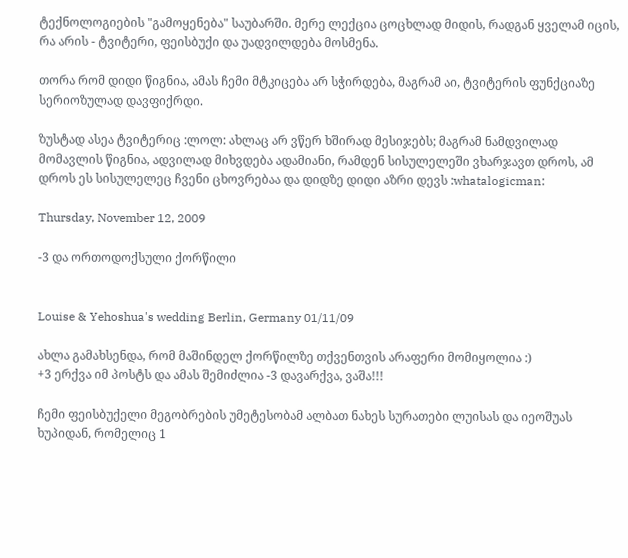ტექნოლოგიების "გამოყენება" საუბარში. მერე ლექცია ცოცხლად მიდის, რადგან ყველამ იცის, რა არის - ტვიტერი, ფეისბუქი და უადვილდება მოსმენა.

თორა რომ დიდი წიგნია, ამას ჩემი მტკიცება არ სჭირდება, მაგრამ აი, ტვიტერის ფუნქციაზე სერიოზულად დავფიქრდი.

ზუსტად ასეა ტვიტერიც :ლოლ: ახლაც არ ვწერ ხშირად მესიჯებს; მაგრამ ნამდვილად მომავლის წიგნია, ადვილად მიხვდება ადამიანი, რამდენ სისულელეში ვხარჯავთ დროს, ამ დროს ეს სისულელეც ჩვენი ცხოვრებაა და დიდზე დიდი აზრი დევს :whatalogicman:

Thursday, November 12, 2009

-3 და ორთოდოქსული ქორწილი


Louise & Yehoshua's wedding Berlin, Germany 01/11/09

ახლა გამახსენდა, რომ მაშინდელ ქორწილზე თქვენთვის არაფერი მომიყოლია :)
+3 ერქვა იმ პოსტს და ამას შემიძლია -3 დავარქვა, ვაშა!!!

ჩემი ფეისბუქელი მეგობრების უმეტესობამ ალბათ ნახეს სურათები ლუისას და იეოშუას ხუპიდან, რომელიც 1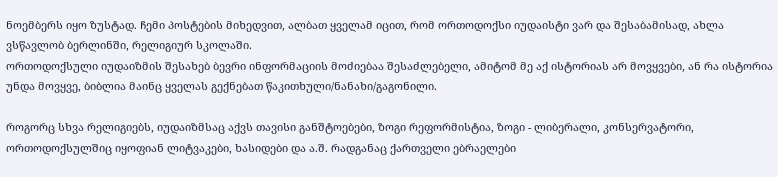ნოემბერს იყო ზუსტად. ჩემი პოსტების მიხედვით, ალბათ ყველამ იცით, რომ ორთოდოქსი იუდაისტი ვარ და შესაბამისად, ახლა ვსწავლობ ბერლინში, რელიგიურ სკოლაში.
ორთოდოქსული იუდაიზმის შესახებ ბევრი ინფორმაციის მოძიებაა შესაძლებელი, ამიტომ მე აქ ისტორიას არ მოვყვები, ან რა ისტორია უნდა მოვყვე, ბიბლია მაინც ყველას გექნებათ წაკითხული/ნანახი/გაგონილი.

როგორც სხვა რელიგიებს, იუდაიზმსაც აქვს თავისი განშტოებები, ზოგი რეფორმისტია, ზოგი - ლიბერალი, კონსერვატორი, ორთოდოქსულშიც იყოფიან ლიტვაკები, ხასიდები და ა.შ. რადგანაც ქართველი ებრაელები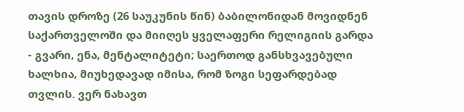თავის დროზე (26 საუკუნის წინ) ბაბილონიდან მოვიდნენ საქართველოში და მიიღეს ყველაფერი რელიგიის გარდა - გვარი, ენა, მენტალიტეტი; საერთოდ განსხვავებული ხალხია, მიუხედავად იმისა, რომ ზოგი სეფარდებად თვლის. ვერ ნახავთ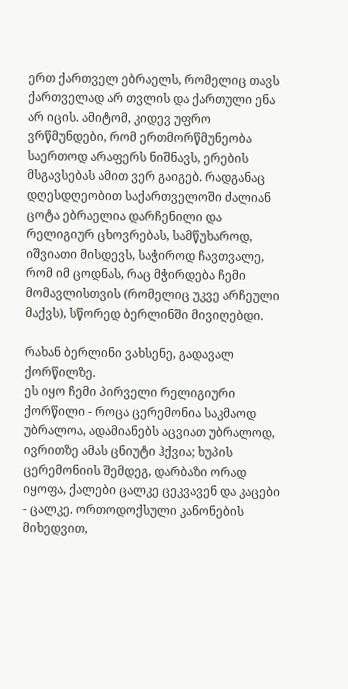ერთ ქართველ ებრაელს, რომელიც თავს ქართველად არ თვლის და ქართული ენა არ იცის. ამიტომ, კიდევ უფრო ვრწმუნდები, რომ ერთმორწმუნეობა საერთოდ არაფერს ნიშნავს, ერების მსგავსებას ამით ვერ გაიგებ. რადგანაც დღესდღეობით საქართველოში ძალიან ცოტა ებრაელია დარჩენილი და რელიგიურ ცხოვრებას, სამწუხაროდ, იშვიათი მისდევს, საჭიროდ ჩავთვალე, რომ იმ ცოდნას, რაც მჭირდება ჩემი მომავლისთვის (რომელიც უკვე არჩეული მაქვს), სწორედ ბერლინში მივიღებდი.

რახან ბერლინი ვახსენე, გადავალ ქორწილზე.
ეს იყო ჩემი პირველი რელიგიური ქორწილი - როცა ცერემონია საკმაოდ უბრალოა, ადამიანებს აცვიათ უბრალოდ, ივრითზე ამას ცნიუტი ჰქვია; ხუპის ცერემონიის შემდეგ, დარბაზი ორად იყოფა, ქალები ცალკე ცეკვავენ და კაცები - ცალკე. ორთოდოქსული კანონების მიხედვით,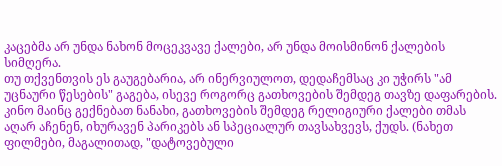კაცებმა არ უნდა ნახონ მოცეკვავე ქალები, არ უნდა მოისმინონ ქალების სიმღერა.
თუ თქვენთვის ეს გაუგებარია, არ ინერვიულოთ, დედაჩემსაც კი უჭირს "ამ უცნაური წესების" გაგება, ისევე როგორც გათხოვების შემდეგ თავზე დაფარების. კინო მაინც გექნებათ ნანახი, გათხოვების შემდეგ რელიგიური ქალები თმას აღარ აჩენენ, იხურავენ პარიკებს ან სპეციალურ თავსახვევს, ქუდს. (ნახეთ ფილმები, მაგალითად, "დატოვებული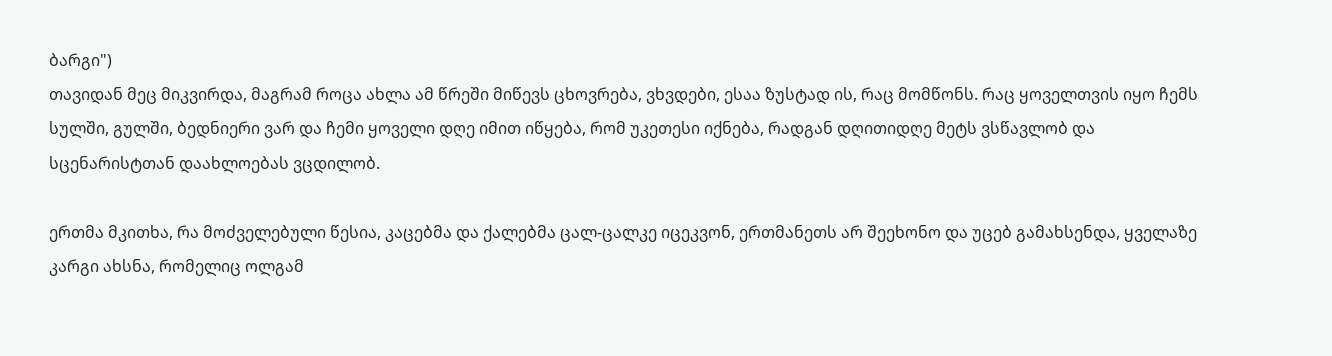ბარგი")
თავიდან მეც მიკვირდა, მაგრამ როცა ახლა ამ წრეში მიწევს ცხოვრება, ვხვდები, ესაა ზუსტად ის, რაც მომწონს. რაც ყოველთვის იყო ჩემს სულში, გულში, ბედნიერი ვარ და ჩემი ყოველი დღე იმით იწყება, რომ უკეთესი იქნება, რადგან დღითიდღე მეტს ვსწავლობ და სცენარისტთან დაახლოებას ვცდილობ.

ერთმა მკითხა, რა მოძველებული წესია, კაცებმა და ქალებმა ცალ-ცალკე იცეკვონ, ერთმანეთს არ შეეხონო და უცებ გამახსენდა, ყველაზე კარგი ახსნა, რომელიც ოლგამ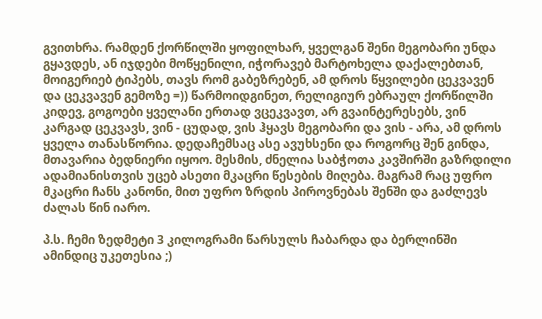გვითხრა. რამდენ ქორწილში ყოფილხარ, ყველგან შენი მეგობარი უნდა გყავდეს, ან იჯდები მოწყენილი, იჭორავებ მარტოხელა დაქალებთან, მოიგერიებ ტიპებს, თავს რომ გაბეზრებენ, ამ დროს წყვილები ცეკვავენ და ცეკვავენ გემოზე =)) წარმოიდგინეთ, რელიგიურ ებრაულ ქორწილში კიდევ, გოგოები ყველანი ერთად ვცეკვავთ, არ გვაინტერესებს, ვინ კარგად ცეკვავს, ვინ - ცუდად, ვის ჰყავს მეგობარი და ვის - არა, ამ დროს ყველა თანასწორია. დედაჩემსაც ასე ავუხსენი და როგორც შენ გინდა, მთავარია ბედნიერი იყოო. მესმის, ძნელია საბჭოთა კავშირში გაზრდილი ადამიანისთვის უცებ ასეთი მკაცრი წესების მიღება. მაგრამ რაც უფრო მკაცრი ჩანს კანონი, მით უფრო ზრდის პიროვნებას შენში და გაძლევს ძალას წინ იარო.

პ.ს. ჩემი ზედმეტი 3 კილოგრამი წარსულს ჩაბარდა და ბერლინში ამინდიც უკეთესია ;)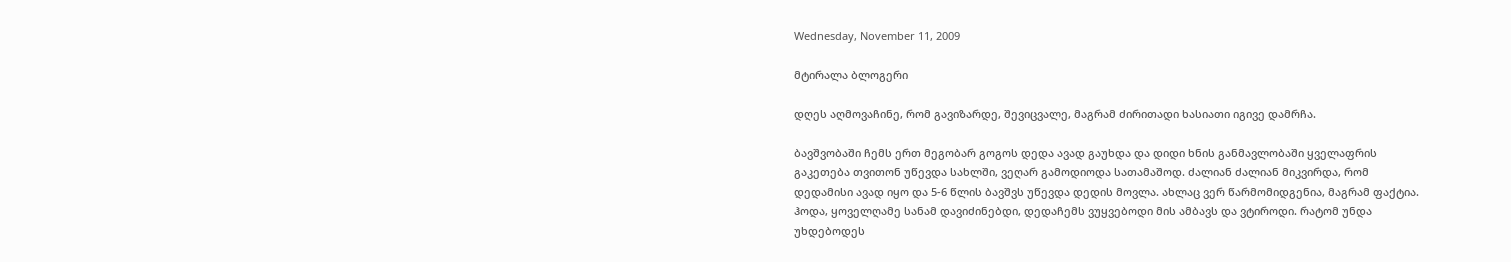Wednesday, November 11, 2009

მტირალა ბლოგერი

დღეს აღმოვაჩინე, რომ გავიზარდე, შევიცვალე, მაგრამ ძირითადი ხასიათი იგივე დამრჩა.

ბავშვობაში ჩემს ერთ მეგობარ გოგოს დედა ავად გაუხდა და დიდი ხნის განმავლობაში ყველაფრის გაკეთება თვითონ უწევდა სახლში, ვეღარ გამოდიოდა სათამაშოდ. ძალიან ძალიან მიკვირდა, რომ დედამისი ავად იყო და 5-6 წლის ბავშვს უწევდა დედის მოვლა. ახლაც ვერ წარმომიდგენია, მაგრამ ფაქტია. ჰოდა, ყოველღამე სანამ დავიძინებდი, დედაჩემს ვუყვებოდი მის ამბავს და ვტიროდი. რატომ უნდა უხდებოდეს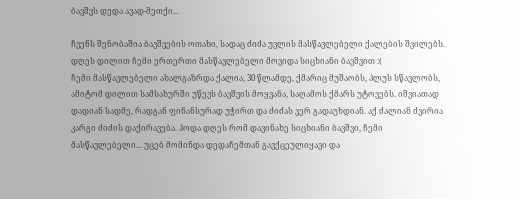ბავშვს დედა ავად-მეთქი...

ჩვენს შენობაშია ბავშვების ოთახი, სადაც ძიძა უვლის მასწავლებელი ქალების შვილებს. დღეს დილით ჩემი ერთერთი მასწავლებელი მოვიდა სიცხიანი ბავშვით :(
ჩემი მასწავლებელი ახალგაზრდა ქალია, 30 წლამდე, ქმარიც მუშაობს, პლუს სწავლობს, ამიტომ დილით სამსახურში უწევს ბავშვის მოყვანა, საღამოს ქმარს უტოვებს. იშვიათად დადიან სადმე, რადგან ფინანსურად უჭირთ და ძიძას ვერ გადაუხდიან. აქ ძალიან ძვირია კარგი ძიძის დაქირავება. ჰოდა დღეს რომ დავინახე სიცხიანი ბავშვი, ჩემი მასწავლებელი... უცებ მომინდა დედაჩემთან გავქცეულიყავი და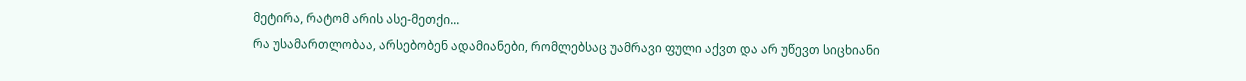მეტირა, რატომ არის ასე-მეთქი...
რა უსამართლობაა, არსებობენ ადამიანები, რომლებსაც უამრავი ფული აქვთ და არ უწევთ სიცხიანი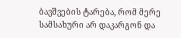ბავშვების ტარება, რომ მერე სამსახური არ დაკარგონ და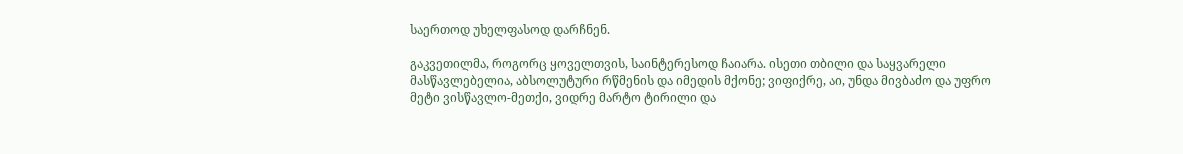საერთოდ უხელფასოდ დარჩნენ.

გაკვეთილმა, როგორც ყოველთვის, საინტერესოდ ჩაიარა. ისეთი თბილი და საყვარელი მასწავლებელია, აბსოლუტური რწმენის და იმედის მქონე; ვიფიქრე, აი, უნდა მივბაძო და უფრო მეტი ვისწავლო-მეთქი, ვიდრე მარტო ტირილი და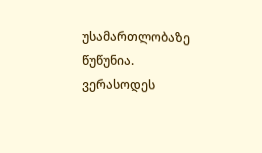უსამართლობაზე წუწუნია.
ვერასოდეს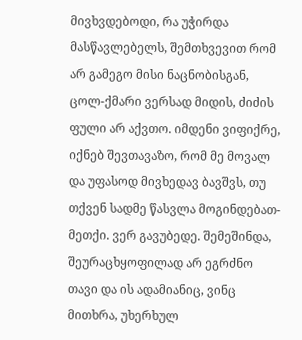მივხვდებოდი, რა უჭირდა მასწავლებელს, შემთხვევით რომ არ გამეგო მისი ნაცნობისგან, ცოლ-ქმარი ვერსად მიდის, ძიძის ფული არ აქვთო. იმდენი ვიფიქრე, იქნებ შევთავაზო, რომ მე მოვალ და უფასოდ მივხედავ ბავშვს, თუ თქვენ სადმე წასვლა მოგინდებათ-მეთქი. ვერ გავუბედე. შემეშინდა, შეურაცხყოფილად არ ეგრძნო თავი და ის ადამიანიც, ვინც მითხრა, უხერხულ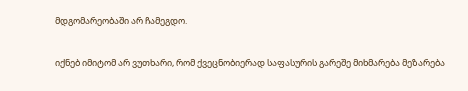მდგომარეობაში არ ჩამეგდო.

იქნებ იმიტომ არ ვუთხარი, რომ ქვეცნობიერად საფასურის გარეშე მიხმარება მეზარება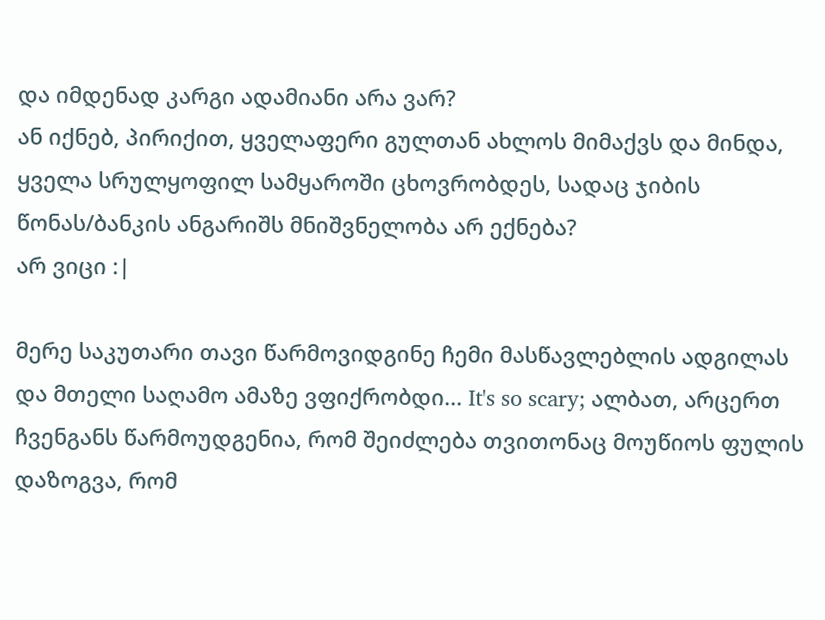და იმდენად კარგი ადამიანი არა ვარ?
ან იქნებ, პირიქით, ყველაფერი გულთან ახლოს მიმაქვს და მინდა, ყველა სრულყოფილ სამყაროში ცხოვრობდეს, სადაც ჯიბის წონას/ბანკის ანგარიშს მნიშვნელობა არ ექნება?
არ ვიცი :|

მერე საკუთარი თავი წარმოვიდგინე ჩემი მასწავლებლის ადგილას და მთელი საღამო ამაზე ვფიქრობდი... It's so scary; ალბათ, არცერთ ჩვენგანს წარმოუდგენია, რომ შეიძლება თვითონაც მოუწიოს ფულის დაზოგვა, რომ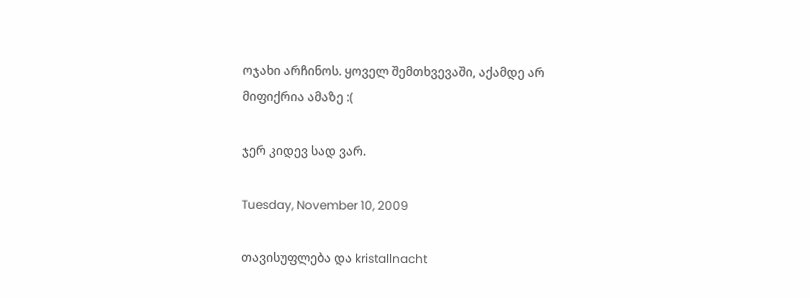ოჯახი არჩინოს. ყოველ შემთხვევაში, აქამდე არ მიფიქრია ამაზე :(

ჯერ კიდევ სად ვარ.

Tuesday, November 10, 2009

თავისუფლება და kristallnacht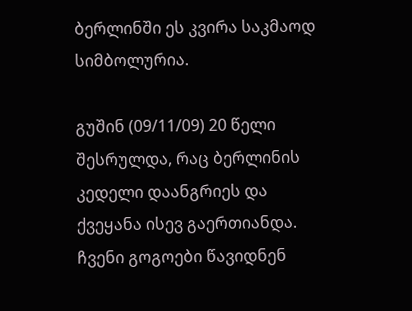ბერლინში ეს კვირა საკმაოდ სიმბოლურია.

გუშინ (09/11/09) 20 წელი შესრულდა, რაც ბერლინის კედელი დაანგრიეს და ქვეყანა ისევ გაერთიანდა. ჩვენი გოგოები წავიდნენ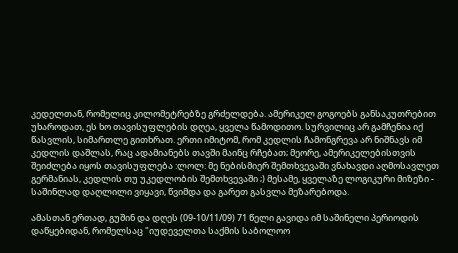კედელთან, რომელიც კილომეტრებზე გრძელდება. ამერიკელ გოგოებს განსაკუთრებით უხაროდათ, ეს ხო თავისუფლების დღეა, ყველა წამოდითო. სურვილიც არ გამჩენია იქ წასვლის, სიმართლე გითხრათ. ერთი იმიტომ, რომ კედლის ჩამონგრევა არ ნიშნავს იმ კედლის დაშლას, რაც ადამიანებს თავში მაინც რჩებათ; მეორე, ამერიკელებისთვის შეიძლება იყოს თავისუფლება :ლოლ: მე ნებისმიერ შემთხვევაში ვნახავდი აღმოსავლეთ გერმანიას, კედლის თუ უკედლობის შემთხვევაში ;) მესამე, ყველაზე ლოგიკური მიზეზი - საშინლად დაღლილი ვიყავი, წვიმდა და გარეთ გასვლა მეზარებოდა.

ამასთან ერთად, გუშინ და დღეს (09-10/11/09) 71 წელი გავიდა იმ საშინელი პერიოდის დაწყებიდან, რომელსაც "იუდეველთა საქმის საბოლოო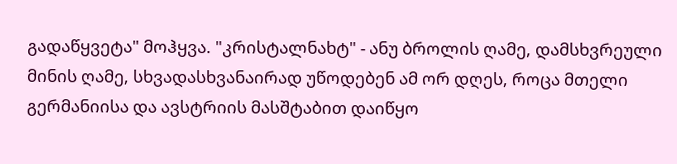გადაწყვეტა" მოჰყვა. "კრისტალნახტ" - ანუ ბროლის ღამე, დამსხვრეული მინის ღამე, სხვადასხვანაირად უწოდებენ ამ ორ დღეს, როცა მთელი გერმანიისა და ავსტრიის მასშტაბით დაიწყო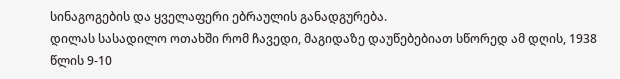სინაგოგების და ყველაფერი ებრაულის განადგურება.
დილას სასადილო ოთახში რომ ჩავედი, მაგიდაზე დაუწებებიათ სწორედ ამ დღის, 1938 წლის 9-10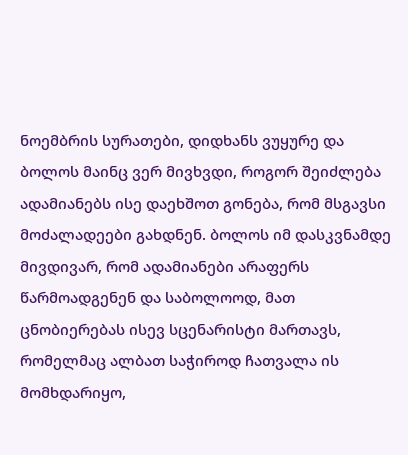ნოემბრის სურათები, დიდხანს ვუყურე და ბოლოს მაინც ვერ მივხვდი, როგორ შეიძლება ადამიანებს ისე დაეხშოთ გონება, რომ მსგავსი მოძალადეები გახდნენ. ბოლოს იმ დასკვნამდე მივდივარ, რომ ადამიანები არაფერს წარმოადგენენ და საბოლოოდ, მათ ცნობიერებას ისევ სცენარისტი მართავს, რომელმაც ალბათ საჭიროდ ჩათვალა ის მომხდარიყო,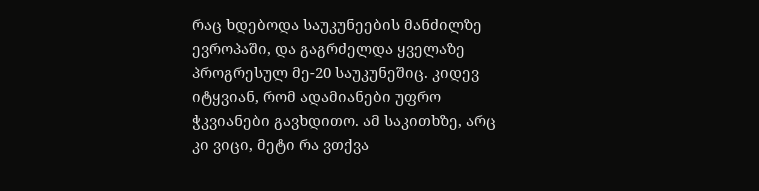რაც ხდებოდა საუკუნეების მანძილზე ევროპაში, და გაგრძელდა ყველაზე პროგრესულ მე-20 საუკუნეშიც. კიდევ იტყვიან, რომ ადამიანები უფრო ჭკვიანები გავხდითო. ამ საკითხზე, არც კი ვიცი, მეტი რა ვთქვა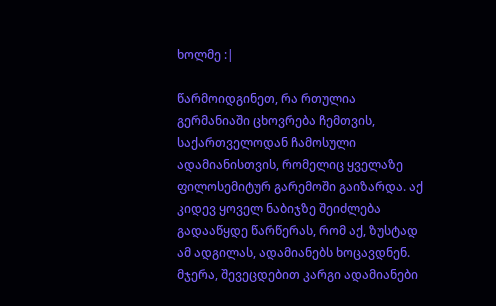ხოლმე :|

წარმოიდგინეთ, რა რთულია გერმანიაში ცხოვრება ჩემთვის, საქართველოდან ჩამოსული ადამიანისთვის, რომელიც ყველაზე ფილოსემიტურ გარემოში გაიზარდა. აქ კიდევ ყოველ ნაბიჯზე შეიძლება გადააწყდე წარწერას, რომ აქ, ზუსტად ამ ადგილას, ადამიანებს ხოცავდნენ. მჯერა, შევეცდებით კარგი ადამიანები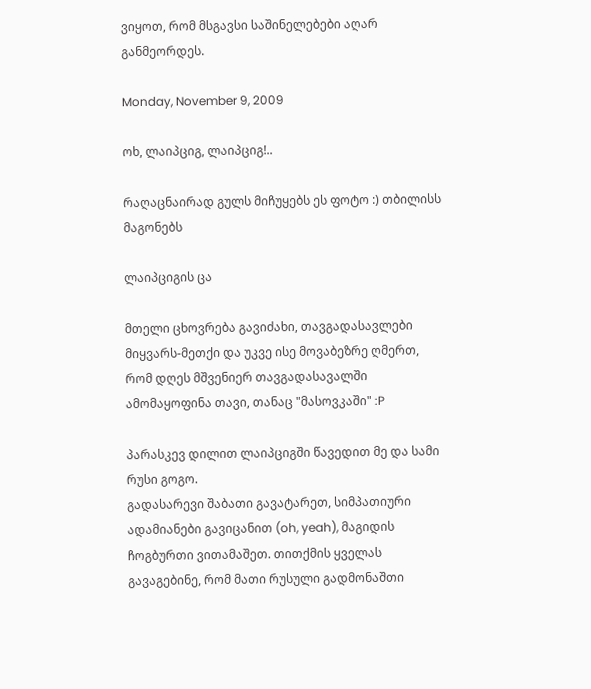ვიყოთ, რომ მსგავსი საშინელებები აღარ განმეორდეს.

Monday, November 9, 2009

ოხ, ლაიპციგ, ლაიპციგ!..

რაღაცნაირად გულს მიჩუყებს ეს ფოტო :) თბილისს მაგონებს

ლაიპციგის ცა

მთელი ცხოვრება გავიძახი, თავგადასავლები მიყვარს-მეთქი და უკვე ისე მოვაბეზრე ღმერთ, რომ დღეს მშვენიერ თავგადასავალში ამომაყოფინა თავი, თანაც "მასოვკაში" :P

პარასკევ დილით ლაიპციგში წავედით მე და სამი რუსი გოგო.
გადასარევი შაბათი გავატარეთ, სიმპათიური ადამიანები გავიცანით (oh, yeah), მაგიდის ჩოგბურთი ვითამაშეთ. თითქმის ყველას გავაგებინე, რომ მათი რუსული გადმონაშთი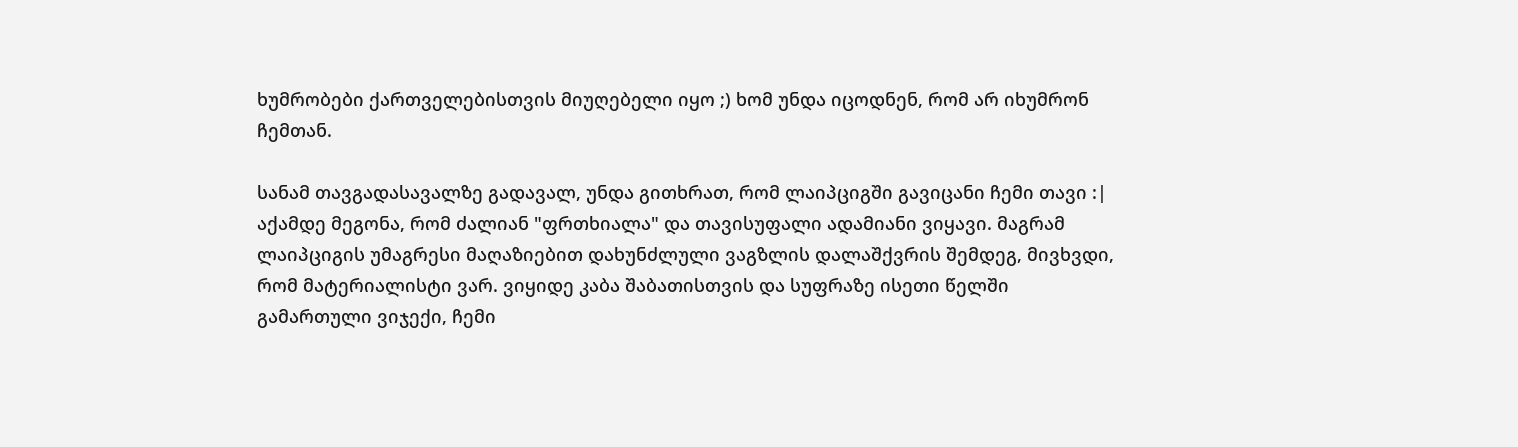ხუმრობები ქართველებისთვის მიუღებელი იყო ;) ხომ უნდა იცოდნენ, რომ არ იხუმრონ ჩემთან.

სანამ თავგადასავალზე გადავალ, უნდა გითხრათ, რომ ლაიპციგში გავიცანი ჩემი თავი :| აქამდე მეგონა, რომ ძალიან "ფრთხიალა" და თავისუფალი ადამიანი ვიყავი. მაგრამ ლაიპციგის უმაგრესი მაღაზიებით დახუნძლული ვაგზლის დალაშქვრის შემდეგ, მივხვდი, რომ მატერიალისტი ვარ. ვიყიდე კაბა შაბათისთვის და სუფრაზე ისეთი წელში გამართული ვიჯექი, ჩემი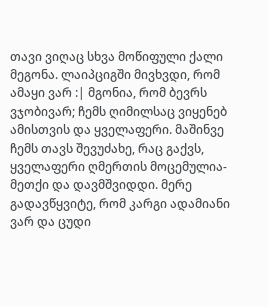თავი ვიღაც სხვა მოწიფული ქალი მეგონა. ლაიპციგში მივხვდი, რომ ამაყი ვარ :| მგონია, რომ ბევრს ვჯობივარ; ჩემს ღიმილსაც ვიყენებ ამისთვის და ყველაფერი. მაშინვე ჩემს თავს შევუძახე, რაც გაქვს, ყველაფერი ღმერთის მოცემულია-მეთქი და დავმშვიდდი. მერე გადავწყვიტე, რომ კარგი ადამიანი ვარ და ცუდი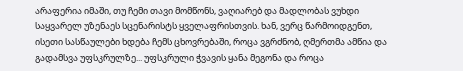არაფერია იმაში, თუ ჩემი თავი მომწონს, ვაღიარებ და მადლობას ვუხდი საყვარელ უზენაეს სცენარისტს ყველაფრისთვის. ხან, ვერც წარმოიდგენთ, ისეთი სასწაულები ხდება ჩემს ცხოვრებაში, როცა ვგრძნობ, ღმერთმა ამწია და გადამსვა უფსკრულზე... უფსკრული ჭვავის ყანა მეგონა და როცა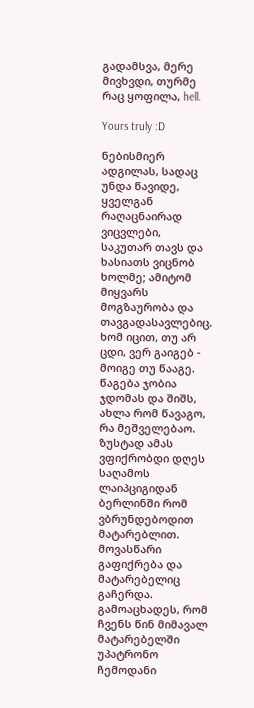გადამსვა, მერე მივხვდი, თურმე რაც ყოფილა, hell.

Yours truly :D

ნებისმიერ ადგილას, სადაც უნდა წავიდე, ყველგან რაღაცნაირად ვიცვლები, საკუთარ თავს და ხასიათს ვიცნობ ხოლმე; ამიტომ მიყვარს მოგზაურობა და თავგადასავლებიც. ხომ იცით, თუ არ ცდი, ვერ გაიგებ - მოიგე თუ წააგე. წაგება ჯობია ჯდომას და შიშს, ახლა რომ წავაგო, რა მეშველებაო. ზუსტად ამას ვფიქრობდი დღეს საღამოს ლაიპციგიდან ბერლინში რომ ვბრუნდებოდით მატარებლით.
მოვასწარი გაფიქრება და მატარებელიც გაჩერდა.
გამოაცხადეს, რომ ჩვენს წინ მიმავალ მატარებელში უპატრონო ჩემოდანი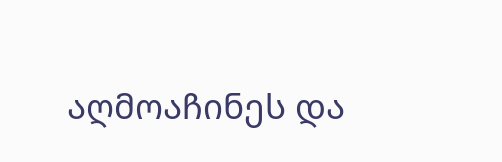აღმოაჩინეს და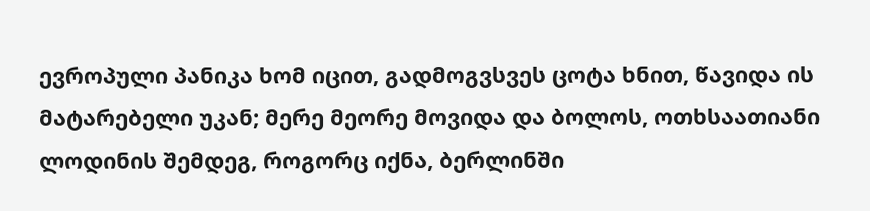ევროპული პანიკა ხომ იცით, გადმოგვსვეს ცოტა ხნით, წავიდა ის მატარებელი უკან; მერე მეორე მოვიდა და ბოლოს, ოთხსაათიანი ლოდინის შემდეგ, როგორც იქნა, ბერლინში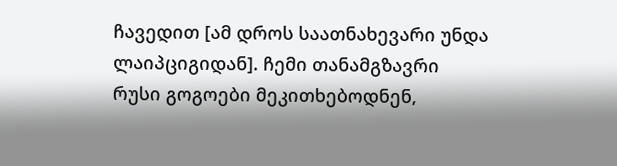ჩავედით [ამ დროს საათნახევარი უნდა ლაიპციგიდან]. ჩემი თანამგზავრი რუსი გოგოები მეკითხებოდნენ,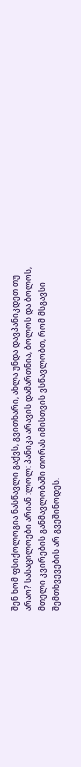შენ ხომ ფსიქოლოგია ნასწავლი გაქვს, გვითხარი, ახლა უნდა დავპანიკდეთ თუ არაო? სასაცილოები არიან :ლოლ: პანიკა არავის დამართნია, ბოლოს და ბოლოს, მთელი კვირების განმავლობაში თორას იმისთვის ვსწავლობთ, რომ მსგავსი შემთხვევების არ გვეშინოდეს.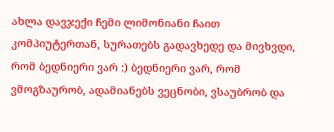ახლა დავჯექი ჩემი ლიმონიანი ჩაით კომპიუტერთან, სურათებს გადავხედე და მივხვდი, რომ ბედნიერი ვარ :) ბედნიერი ვარ, რომ ვმოგზაურობ, ადამიანებს ვეცნობი, ვსაუბრობ და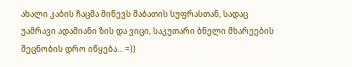ახალი კაბის ჩაცმა მიწევს შაბათის სუფრასთან, სადაც უამრავი ადამიანი ზის და ვიცი, საკუთარი ბნელი მხარეების შეცნობის დრო იწყება... =))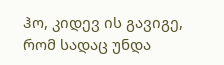ჰო, კიდევ ის გავიგე, რომ სადაც უნდა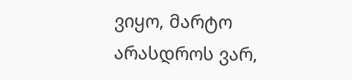ვიყო, მარტო არასდროს ვარ,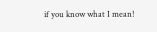if you know what I mean!